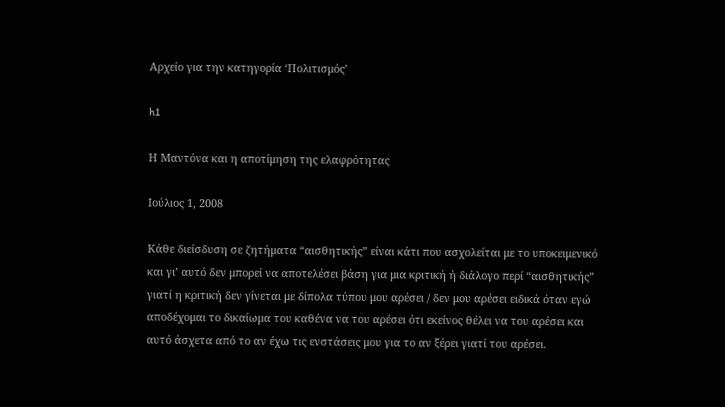Αρχείο για την κατηγορία ‘Πολιτισμός’

h1

Η Μαντόνα και η αποτίμηση της ελαφρότητας

Ιούλιος 1, 2008

Κάθε διείσδυση σε ζητήματα “αισθητικής” είναι κάτι που ασχολείται με το υποκειμενικό και γι’ αυτό δεν μπορεί να αποτελέσει βάση για μια κριτική ή διάλογο περί “αισθητικής” γιατί η κριτική δεν γίνεται με δίπολα τύπου μου αρέσει / δεν μου αρέσει ειδικά όταν εγώ αποδέχομαι το δικαίωμα του καθένα να του αρέσει ότι εκείνος θέλει να του αρέσει και αυτό άσχετα από το αν έχω τις ενστάσεις μου για το αν ξέρει γιατί του αρέσει.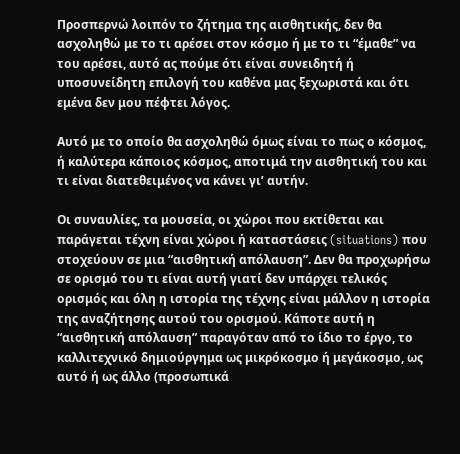Προσπερνώ λοιπόν το ζήτημα της αισθητικής, δεν θα ασχοληθώ με το τι αρέσει στον κόσμο ή με το τι “έμαθε” να του αρέσει, αυτό ας πούμε ότι είναι συνειδητή ή υποσυνείδητη επιλογή του καθένα μας ξεχωριστά και ότι εμένα δεν μου πέφτει λόγος.

Αυτό με το οποίο θα ασχοληθώ όμως είναι το πως ο κόσμος, ή καλύτερα κάποιος κόσμος, αποτιμά την αισθητική του και τι είναι διατεθειμένος να κάνει γι’ αυτήν.

Οι συναυλίες, τα μουσεία, οι χώροι που εκτίθεται και παράγεται τέχνη είναι χώροι ή καταστάσεις (situations) που στοχεύουν σε μια “αισθητική απόλαυση”. Δεν θα προχωρήσω σε ορισμό του τι είναι αυτή γιατί δεν υπάρχει τελικός ορισμός και όλη η ιστορία της τέχνης είναι μάλλον η ιστορία της αναζήτησης αυτού του ορισμού. Κάποτε αυτή η “αισθητική απόλαυση” παραγόταν από το ίδιο το έργο, το καλλιτεχνικό δημιούργημα ως μικρόκοσμο ή μεγάκοσμο, ως αυτό ή ως άλλο (προσωπικά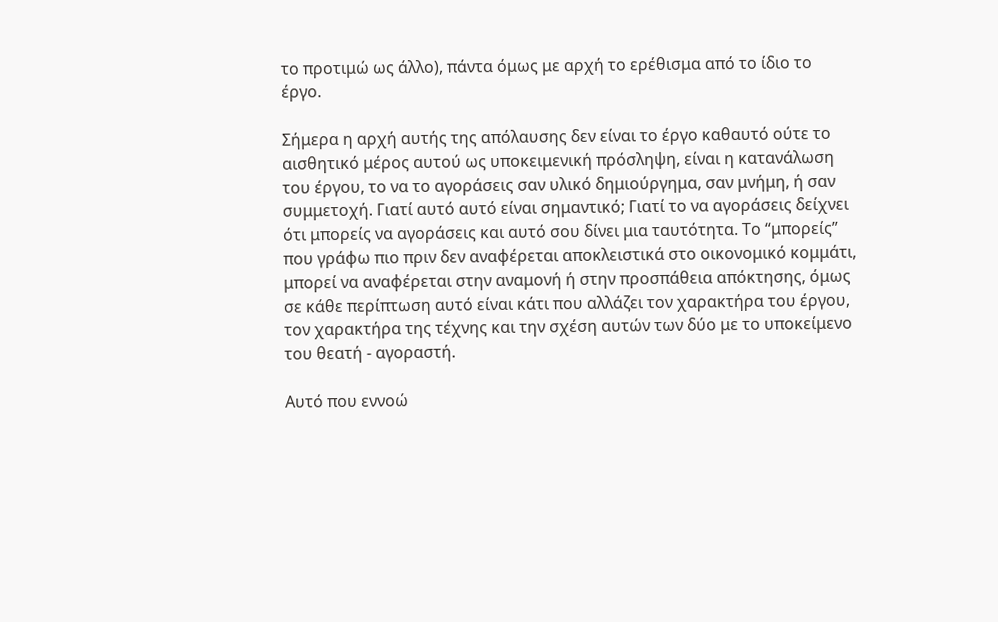το προτιμώ ως άλλο), πάντα όμως με αρχή το ερέθισμα από το ίδιο το έργο.

Σήμερα η αρχή αυτής της απόλαυσης δεν είναι το έργο καθαυτό ούτε το αισθητικό μέρος αυτού ως υποκειμενική πρόσληψη, είναι η κατανάλωση του έργου, το να το αγοράσεις σαν υλικό δημιούργημα, σαν μνήμη, ή σαν συμμετοχή. Γιατί αυτό αυτό είναι σημαντικό; Γιατί το να αγοράσεις δείχνει ότι μπορείς να αγοράσεις και αυτό σου δίνει μια ταυτότητα. Το “μπορείς” που γράφω πιο πριν δεν αναφέρεται αποκλειστικά στο οικονομικό κομμάτι, μπορεί να αναφέρεται στην αναμονή ή στην προσπάθεια απόκτησης, όμως σε κάθε περίπτωση αυτό είναι κάτι που αλλάζει τον χαρακτήρα του έργου, τον χαρακτήρα της τέχνης και την σχέση αυτών των δύο με το υποκείμενο του θεατή - αγοραστή.

Αυτό που εννοώ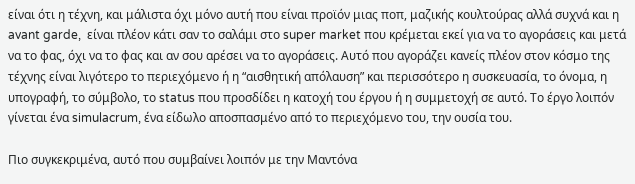είναι ότι η τέχνη, και μάλιστα όχι μόνο αυτή που είναι προϊόν μιας ποπ, μαζικής κουλτούρας αλλά συχνά και η avant garde,  είναι πλέον κάτι σαν το σαλάμι στο super market που κρέμεται εκεί για να το αγοράσεις και μετά να το φας, όχι να το φας και αν σου αρέσει να το αγοράσεις. Αυτό που αγοράζει κανείς πλέον στον κόσμο της τέχνης είναι λιγότερο το περιεχόμενο ή η “αισθητική απόλαυση” και περισσότερο η συσκευασία, το όνομα, η υπογραφή, το σύμβολο, το status που προσδίδει η κατοχή του έργου ή η συμμετοχή σε αυτό. Το έργο λοιπόν γίνεται ένα simulacrum, ένα είδωλο αποσπασμένο από το περιεχόμενο του, την ουσία του.

Πιο συγκεκριμένα, αυτό που συμβαίνει λοιπόν με την Μαντόνα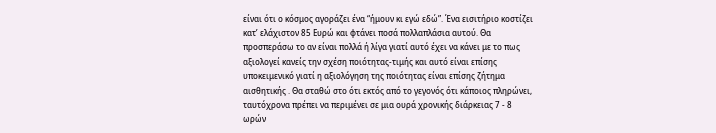είναι ότι ο κόσμος αγοράζει ένα “ήμουν κι εγώ εδώ”. Ένα εισιτήριο κοστίζει κατ’ ελάχιστον 85 Ευρώ και φτάνει ποσά πολλαπλάσια αυτού. Θα προσπεράσω το αν είναι πολλά ή λίγα γιατί αυτό έχει να κάνει με το πως αξιολογεί κανείς την σχέση ποιότητας-τιμής και αυτό είναι επίσης υποκειμενικό γιατί η αξιολόγηση της ποιότητας είναι επίσης ζήτημα αισθητικής . Θα σταθώ στο ότι εκτός από το γεγονός ότι κάποιος πληρώνει, ταυτόχρονα πρέπει να περιμένει σε μια ουρά χρονικής διάρκειας 7 - 8 ωρών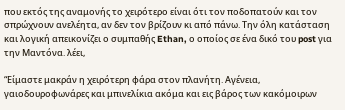που εκτός της αναμονής το χειρότερο είναι ότι τον ποδοπατούν και τον σπρώχνουν ανελέητα, αν δεν τον βρίζουν κι από πάνω. Την όλη κατάσταση και λογική απεικονίζει ο συμπαθής Ethan, ο οποίος σε ένα δικό του post για την Μαντόνα. λέει,

“Είμαστε μακράν η χειρότερη φάρα στον πλανήτη. Αγένεια, γαιοδουροφωνάρες και μπινελίκια ακόμα και εις βάρος των κακόμοιρων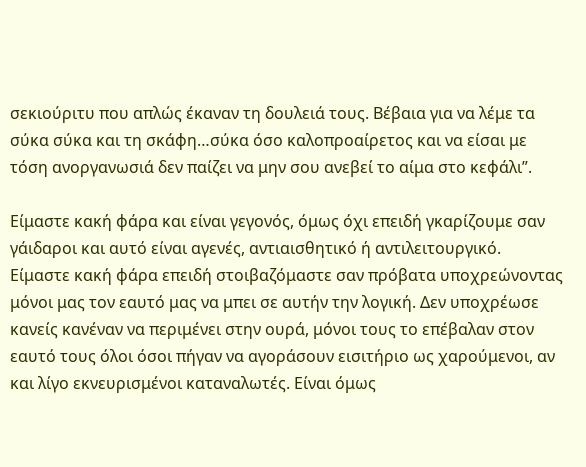σεκιούριτυ που απλώς έκαναν τη δουλειά τους. Βέβαια για να λέμε τα σύκα σύκα και τη σκάφη…σύκα όσο καλοπροαίρετος και να είσαι με τόση ανοργανωσιά δεν παίζει να μην σου ανεβεί το αίμα στο κεφάλι”.

Είμαστε κακή φάρα και είναι γεγονός, όμως όχι επειδή γκαρίζουμε σαν γάιδαροι και αυτό είναι αγενές, αντιαισθητικό ή αντιλειτουργικό. Είμαστε κακή φάρα επειδή στοιβαζόμαστε σαν πρόβατα υποχρεώνοντας μόνοι μας τον εαυτό μας να μπει σε αυτήν την λογική. Δεν υποχρέωσε κανείς κανέναν να περιμένει στην ουρά, μόνοι τους το επέβαλαν στον εαυτό τους όλοι όσοι πήγαν να αγοράσουν εισιτήριο ως χαρούμενοι, αν και λίγο εκνευρισμένοι καταναλωτές. Είναι όμως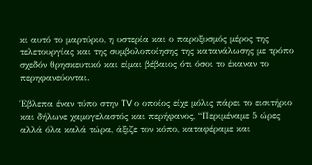κι αυτό το μαρτύριο, η υστερία και ο παροξυσμός μέρος της τελετουργίας και της συμβολοποίησης της κατανάλωσης με τρόπο σχεδόν θρησκευτικό και είμαι βέβαιος ότι όσοι το έκαναν το περηφανεύονται.

Έβλεπα έναν τύπο στην TV ο οποίος είχε μόλις πάρει το εισιτήριο και δήλωνε χαμογελαστός και περήφανος, “Περιμέναμε 5 ώρες αλλά όλα καλά τώρα, άξιζε τον κόπο, καταφέραμε και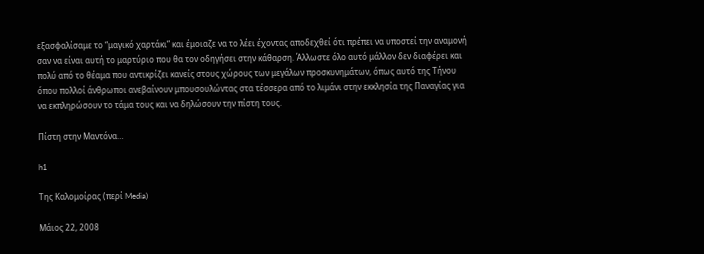εξασφαλίσαμε το “μαγικό χαρτάκι” και έμοιαζε να το λέει έχοντας αποδεχθεί ότι πρέπει να υποστεί την αναμονή σαν να είναι αυτή το μαρτύριο που θα τον οδηγήσει στην κάθαρση. Άλλωστε όλο αυτό μάλλον δεν διαφέρει και πολύ από το θέαμα που αντικρίζει κανείς στους χώρους των μεγάλων προσκυνημάτων, όπως αυτό της Τήνου όπου πολλοί άνθρωποι ανεβαίνουν μπουσουλώντας στα τέσσερα από το λιμάνι στην εκκλησία της Παναγίας για να εκπληρώσουν το τάμα τους και να δηλώσουν την πίστη τους.

Πίστη στην Μαντόνα…

h1

Της Καλομοίρας (περί Media)

Μάιος 22, 2008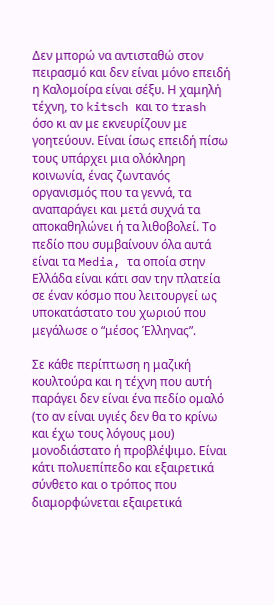Δεν μπορώ να αντισταθώ στον πειρασμό και δεν είναι μόνο επειδή η Καλομοίρα είναι σέξυ. Η χαμηλή τέχνη, το kitsch και το trash όσο κι αν με εκνευρίζουν με γοητεύουν. Είναι ίσως επειδή πίσω τους υπάρχει μια ολόκληρη κοινωνία, ένας ζωντανός οργανισμός που τα γεννά, τα αναπαράγει και μετά συχνά τα αποκαθηλώνει ή τα λιθοβολεί. Το πεδίο που συμβαίνουν όλα αυτά είναι τα Media, τα οποία στην Ελλάδα είναι κάτι σαν την πλατεία σε έναν κόσμο που λειτουργεί ως υποκατάστατο του χωριού που μεγάλωσε ο “μέσος Έλληνας”.

Σε κάθε περίπτωση η μαζική κουλτούρα και η τέχνη που αυτή παράγει δεν είναι ένα πεδίο ομαλό (το αν είναι υγιές δεν θα το κρίνω και έχω τους λόγους μου) μονοδιάστατο ή προβλέψιμο. Είναι κάτι πολυεπίπεδο και εξαιρετικά σύνθετο και ο τρόπος που διαμορφώνεται εξαιρετικά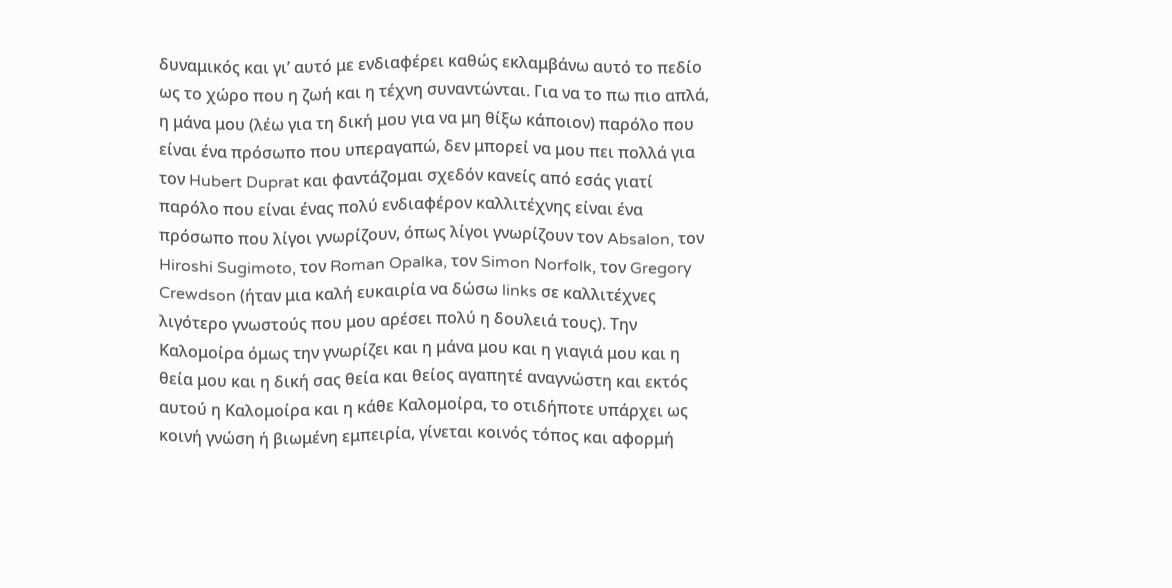δυναμικός και γι’ αυτό με ενδιαφέρει καθώς εκλαμβάνω αυτό το πεδίο ως το χώρο που η ζωή και η τέχνη συναντώνται. Για να το πω πιο απλά, η μάνα μου (λέω για τη δική μου για να μη θίξω κάποιον) παρόλο που είναι ένα πρόσωπο που υπεραγαπώ, δεν μπορεί να μου πει πολλά για τον Hubert Duprat και φαντάζομαι σχεδόν κανείς από εσάς γιατί παρόλο που είναι ένας πολύ ενδιαφέρον καλλιτέχνης είναι ένα πρόσωπο που λίγοι γνωρίζουν, όπως λίγοι γνωρίζουν τον Absalon, τον Hiroshi Sugimoto, τον Roman Opalka, τον Simon Norfolk, τον Gregory Crewdson (ήταν μια καλή ευκαιρία να δώσω links σε καλλιτέχνες λιγότερο γνωστούς που μου αρέσει πολύ η δουλειά τους). Την Καλομοίρα όμως την γνωρίζει και η μάνα μου και η γιαγιά μου και η θεία μου και η δική σας θεία και θείος αγαπητέ αναγνώστη και εκτός αυτού η Καλομοίρα και η κάθε Καλομοίρα, το οτιδήποτε υπάρχει ως κοινή γνώση ή βιωμένη εμπειρία, γίνεται κοινός τόπος και αφορμή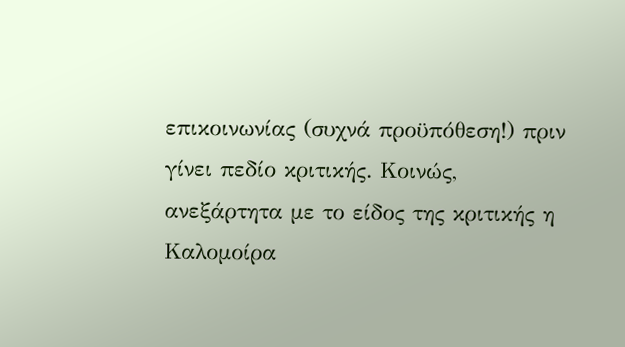επικοινωνίας (συχνά προϋπόθεση!) πριν γίνει πεδίο κριτικής. Κοινώς, ανεξάρτητα με το είδος της κριτικής η Καλομοίρα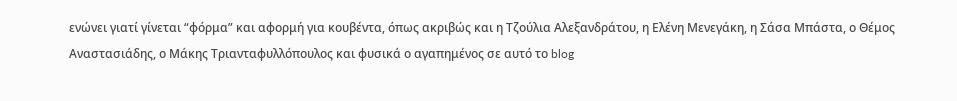ενώνει γιατί γίνεται “φόρμα” και αφορμή για κουβέντα, όπως ακριβώς και η Τζούλια Αλεξανδράτου, η Ελένη Μενεγάκη, η Σάσα Μπάστα, ο Θέμος Αναστασιάδης, ο Μάκης Τριανταφυλλόπουλος και φυσικά ο αγαπημένος σε αυτό το blog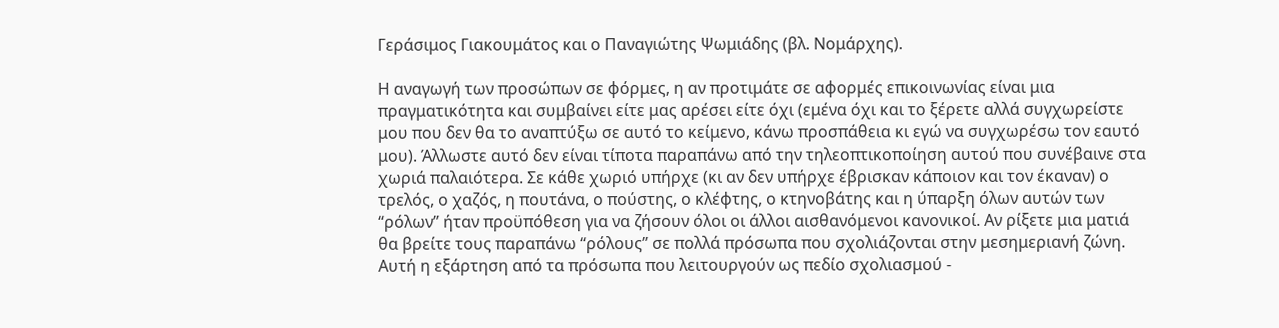Γεράσιμος Γιακουμάτος και ο Παναγιώτης Ψωμιάδης (βλ. Νομάρχης).

Η αναγωγή των προσώπων σε φόρμες, η αν προτιμάτε σε αφορμές επικοινωνίας είναι μια πραγματικότητα και συμβαίνει είτε μας αρέσει είτε όχι (εμένα όχι και το ξέρετε αλλά συγχωρείστε μου που δεν θα το αναπτύξω σε αυτό το κείμενο, κάνω προσπάθεια κι εγώ να συγχωρέσω τον εαυτό μου). Άλλωστε αυτό δεν είναι τίποτα παραπάνω από την τηλεοπτικοποίηση αυτού που συνέβαινε στα χωριά παλαιότερα. Σε κάθε χωριό υπήρχε (κι αν δεν υπήρχε έβρισκαν κάποιον και τον έκαναν) ο τρελός, ο χαζός, η πουτάνα, ο πούστης, ο κλέφτης, ο κτηνοβάτης και η ύπαρξη όλων αυτών των “ρόλων” ήταν προϋπόθεση για να ζήσουν όλοι οι άλλοι αισθανόμενοι κανονικοί. Αν ρίξετε μια ματιά θα βρείτε τους παραπάνω “ρόλους” σε πολλά πρόσωπα που σχολιάζονται στην μεσημεριανή ζώνη. Αυτή η εξάρτηση από τα πρόσωπα που λειτουργούν ως πεδίο σχολιασμού -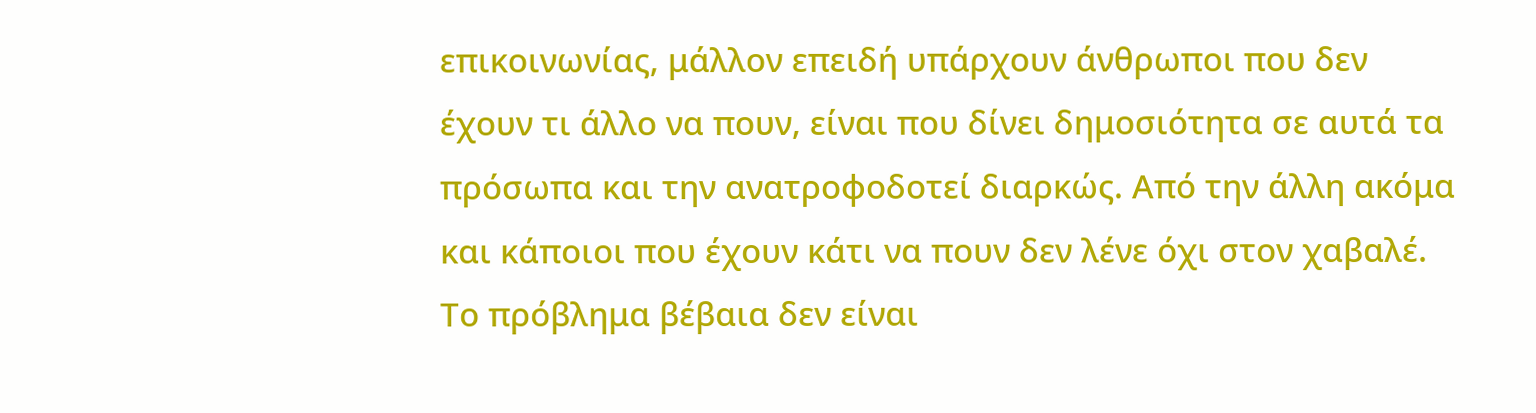επικοινωνίας, μάλλον επειδή υπάρχουν άνθρωποι που δεν έχουν τι άλλο να πουν, είναι που δίνει δημοσιότητα σε αυτά τα πρόσωπα και την ανατροφοδοτεί διαρκώς. Από την άλλη ακόμα και κάποιοι που έχουν κάτι να πουν δεν λένε όχι στον χαβαλέ. Το πρόβλημα βέβαια δεν είναι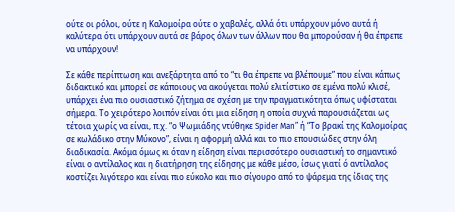ούτε οι ρόλοι, ούτε η Καλομοίρα ούτε ο χαβαλές, αλλά ότι υπάρχουν μόνο αυτά ή καλύτερα ότι υπάρχουν αυτά σε βάρος όλων των άλλων που θα μπορούσαν ή θα έπρεπε να υπάρχουν!

Σε κάθε περίπτωση και ανεξάρτητα από το “τι θα έπρεπε να βλέπουμε” που είναι κάπως διδακτικό και μπορεί σε κάποιους να ακούγεται πολύ ελιτίστικο σε εμένα πολύ κλισέ, υπάρχει ένα πιο ουσιαστικό ζήτημα σε σχέση με την πραγματικότητα όπως υφίσταται σήμερα. Το χειρότερο λοιπόν είναι ότι μια είδηση η οποία συχνά παρουσιάζεται ως τέτοια χωρίς να είναι, π.χ. “ο Ψωμιάδης ντύθηκε Spider Man” ή “Το βρακί της Καλομοίρας σε κωλάδικο στην Μύκονο”, είναι η αφορμή αλλά και το πιο επουσιώδες στην όλη διαδικασία. Ακόμα όμως κι όταν η είδηση είναι περισσότερο ουσιαστική το σημαντικό είναι ο αντίλαλος και η διατήρηση της είδησης με κάθε μέσο, ίσως γιατί ό αντίλαλος κοστίζει λιγότερο και είναι πιο εύκολο και πιο σίγουρο από το ψάρεμα της ίδιας της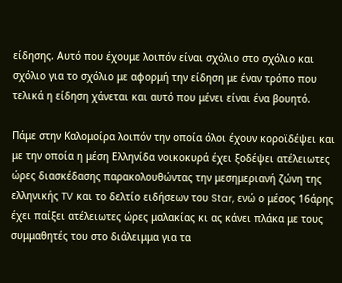είδησης. Αυτό που έχουμε λοιπόν είναι σχόλιο στο σχόλιο και σχόλιο για το σχόλιο με αφορμή την είδηση με έναν τρόπο που τελικά η είδηση χάνεται και αυτό που μένει είναι ένα βουητό.

Πάμε στην Καλομοίρα λοιπόν την οποία όλοι έχουν κοροϊδέψει και με την οποία η μέση Ελληνίδα νοικοκυρά έχει ξοδέψει ατέλειωτες ώρες διασκέδασης παρακολουθώντας την μεσημεριανή ζώνη της ελληνικής TV και το δελτίο ειδήσεων του Star, ενώ ο μέσος 16άρης έχει παίξει ατέλειωτες ώρες μαλακίας κι ας κάνει πλάκα με τους συμμαθητές του στο διάλειμμα για τα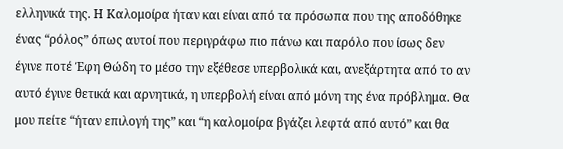ελληνικά της. Η Καλομοίρα ήταν και είναι από τα πρόσωπα που της αποδόθηκε ένας “ρόλος” όπως αυτοί που περιγράφω πιο πάνω και παρόλο που ίσως δεν έγινε ποτέ Έφη Θώδη το μέσο την εξέθεσε υπερβολικά και, ανεξάρτητα από το αν αυτό έγινε θετικά και αρνητικά, η υπερβολή είναι από μόνη της ένα πρόβλημα. Θα μου πείτε “ήταν επιλογή της” και “η καλομοίρα βγάζει λεφτά από αυτό” και θα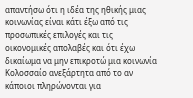απαντήσω ότι η ιδέα της ηθικής μιας κοινωνίας είναι κάτι έξω από τις προσωπικές επιλογές και τις οικονομικές απολαβές και ότι έχω δικαίωμα να μην επικροτώ μια κοινωνία Κολοσσαίο ανεξάρτητα από το αν κάποιοι πληρώνονται για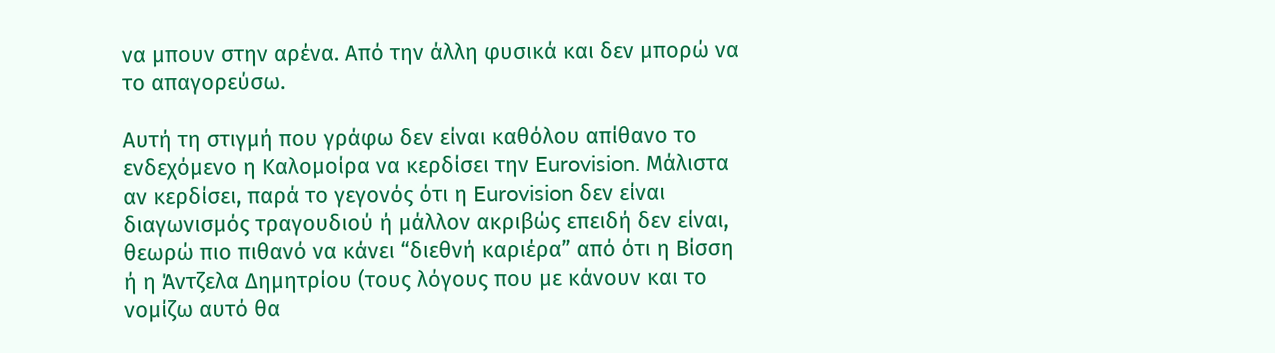να μπουν στην αρένα. Από την άλλη φυσικά και δεν μπορώ να το απαγορεύσω.

Αυτή τη στιγμή που γράφω δεν είναι καθόλου απίθανο το ενδεχόμενο η Καλομοίρα να κερδίσει την Eurovision. Μάλιστα αν κερδίσει, παρά το γεγονός ότι η Eurovision δεν είναι διαγωνισμός τραγουδιού ή μάλλον ακριβώς επειδή δεν είναι, θεωρώ πιο πιθανό να κάνει “διεθνή καριέρα” από ότι η Βίσση ή η Άντζελα Δημητρίου (τους λόγους που με κάνουν και το νομίζω αυτό θα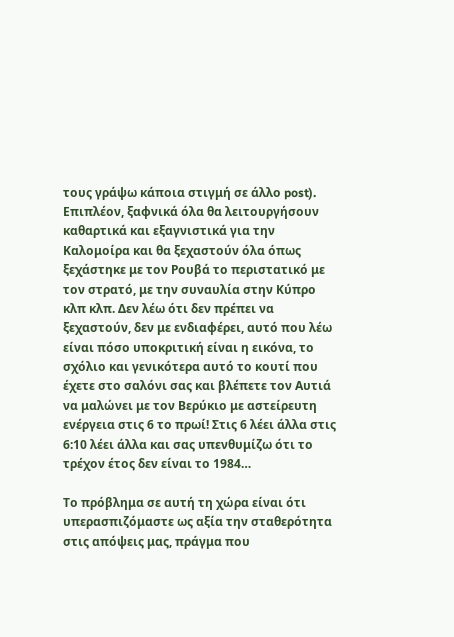τους γράψω κάποια στιγμή σε άλλο post). Επιπλέον, ξαφνικά όλα θα λειτουργήσουν καθαρτικά και εξαγνιστικά για την Καλομοίρα και θα ξεχαστούν όλα όπως ξεχάστηκε με τον Ρουβά το περιστατικό με τον στρατό, με την συναυλία στην Κύπρο κλπ κλπ. Δεν λέω ότι δεν πρέπει να ξεχαστούν, δεν με ενδιαφέρει, αυτό που λέω είναι πόσο υποκριτική είναι η εικόνα, το σχόλιο και γενικότερα αυτό το κουτί που έχετε στο σαλόνι σας και βλέπετε τον Αυτιά να μαλώνει με τον Βερύκιο με αστείρευτη ενέργεια στις 6 το πρωί! Στις 6 λέει άλλα στις 6:10 λέει άλλα και σας υπενθυμίζω ότι το τρέχον έτος δεν είναι το 1984…

Το πρόβλημα σε αυτή τη χώρα είναι ότι υπερασπιζόμαστε ως αξία την σταθερότητα στις απόψεις μας, πράγμα που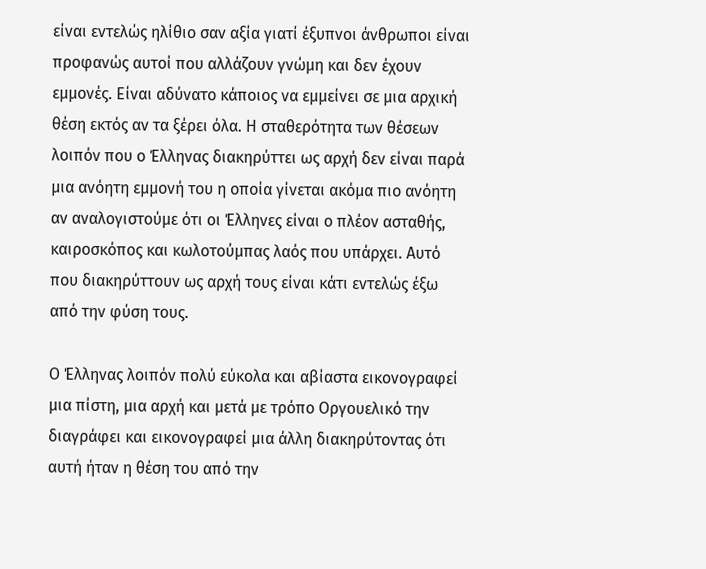είναι εντελώς ηλίθιο σαν αξία γιατί έξυπνοι άνθρωποι είναι προφανώς αυτοί που αλλάζουν γνώμη και δεν έχουν εμμονές. Είναι αδύνατο κάποιος να εμμείνει σε μια αρχική θέση εκτός αν τα ξέρει όλα. Η σταθερότητα των θέσεων λοιπόν που ο Έλληνας διακηρύττει ως αρχή δεν είναι παρά μια ανόητη εμμονή του η οποία γίνεται ακόμα πιο ανόητη αν αναλογιστούμε ότι οι Έλληνες είναι ο πλέον ασταθής, καιροσκόπος και κωλοτούμπας λαός που υπάρχει. Αυτό που διακηρύττουν ως αρχή τους είναι κάτι εντελώς έξω από την φύση τους.

Ο Έλληνας λοιπόν πολύ εύκολα και αβίαστα εικονογραφεί μια πίστη, μια αρχή και μετά με τρόπο Οργουελικό την διαγράφει και εικονογραφεί μια άλλη διακηρύτοντας ότι αυτή ήταν η θέση του από την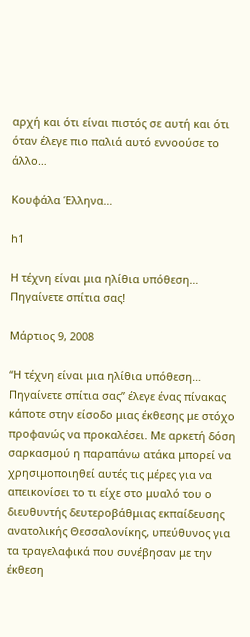αρχή και ότι είναι πιστός σε αυτή και ότι όταν έλεγε πιο παλιά αυτό εννοούσε το άλλο…

Κουφάλα Έλληνα…

h1

Η τέχνη είναι μια ηλίθια υπόθεση… Πηγαίνετε σπίτια σας!

Μάρτιος 9, 2008

“Η τέχνη είναι μια ηλίθια υπόθεση… Πηγαίνετε σπίτια σας” έλεγε ένας πίνακας κάποτε στην είσοδο μιας έκθεσης με στόχο προφανώς να προκαλέσει. Με αρκετή δόση σαρκασμού η παραπάνω ατάκα μπορεί να χρησιμοποιηθεί αυτές τις μέρες για να απεικονίσει το τι είχε στο μυαλό του ο διευθυντής δευτεροβάθμιας εκπαίδευσης ανατολικής Θεσσαλονίκης, υπεύθυνος για τα τραγελαφικά που συνέβησαν με την έκθεση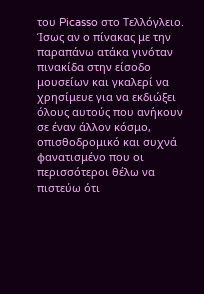του Picasso στο Τελλόγλειο. Ίσως αν ο πίνακας με την παραπάνω ατάκα γινόταν πινακίδα στην είσοδο μουσείων και γκαλερί να χρησίμευε για να εκδιώξει όλους αυτούς που ανήκουν σε έναν άλλον κόσμο, οπισθοδρομικό και συχνά φανατισμένο που οι περισσότεροι θέλω να πιστεύω ότι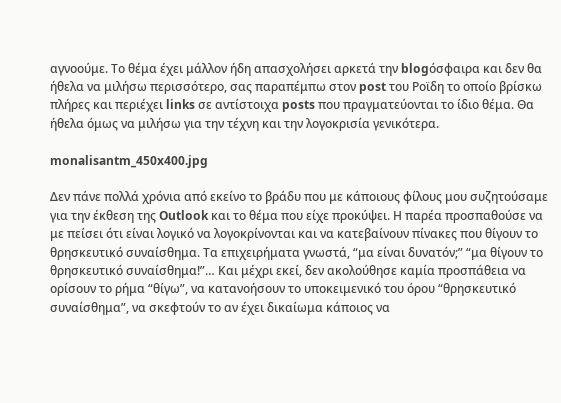αγνοούμε. Το θέμα έχει μάλλον ήδη απασχολήσει αρκετά την blogόσφαιρα και δεν θα ήθελα να μιλήσω περισσότερο, σας παραπέμπω στον post του Ροϊδη το οποίο βρίσκω πλήρες και περιέχει links σε αντίστοιχα posts που πραγματεύονται το ίδιο θέμα. Θα ήθελα όμως να μιλήσω για την τέχνη και την λογοκρισία γενικότερα.

monalisantm_450x400.jpg

Δεν πάνε πολλά χρόνια από εκείνο το βράδυ που με κάποιους φίλους μου συζητούσαμε για την έκθεση της Outlook και το θέμα που είχε προκύψει. Η παρέα προσπαθούσε να με πείσει ότι είναι λογικό να λογοκρίνονται και να κατεβαίνουν πίνακες που θίγουν το θρησκευτικό συναίσθημα. Τα επιχειρήματα γνωστά, “μα είναι δυνατόν;” “μα θίγουν το θρησκευτικό συναίσθημα!”… Και μέχρι εκεί, δεν ακολούθησε καμία προσπάθεια να ορίσουν το ρήμα “θίγω”, να κατανοήσουν το υποκειμενικό του όρου “θρησκευτικό συναίσθημα”, να σκεφτούν το αν έχει δικαίωμα κάποιος να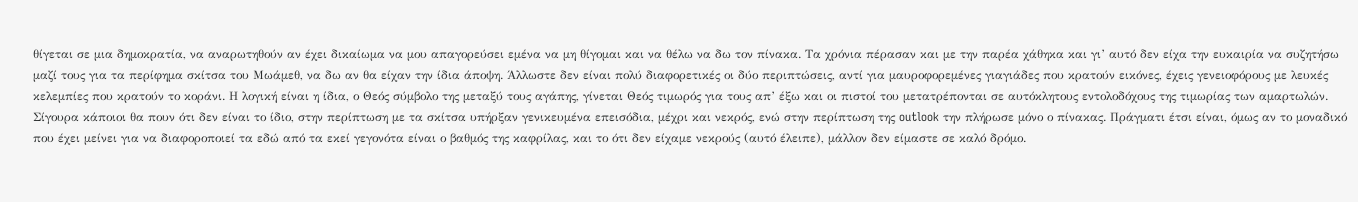θίγεται σε μια δημοκρατία, να αναρωτηθούν αν έχει δικαίωμα να μου απαγορεύσει εμένα να μη θίγομαι και να θέλω να δω τον πίνακα. Τα χρόνια πέρασαν και με την παρέα χάθηκα και γι’ αυτό δεν είχα την ευκαιρία να συζητήσω μαζί τους για τα περίφημα σκίτσα του Μωάμεθ, να δω αν θα είχαν την ίδια άποψη. Άλλωστε δεν είναι πολύ διαφορετικές οι δύο περιπτώσεις, αντί για μαυροφορεμένες γιαγιάδες που κρατούν εικόνες, έχεις γενειοφόρους με λευκές κελεμπίες που κρατούν το κοράνι. Η λογική είναι η ίδια, ο Θεός σύμβολο της μεταξύ τους αγάπης, γίνεται Θεός τιμωρός για τους απ’ έξω και οι πιστοί του μετατρέπονται σε αυτόκλητους εντολοδόχους της τιμωρίας των αμαρτωλών. Σίγουρα κάποιοι θα πουν ότι δεν είναι το ίδιο, στην περίπτωση με τα σκίτσα υπήρξαν γενικευμένα επεισόδια, μέχρι και νεκρός, ενώ στην περίπτωση της outlook την πλήρωσε μόνο ο πίνακας. Πράγματι έτσι είναι, όμως αν το μοναδικό που έχει μείνει για να διαφοροποιεί τα εδώ από τα εκεί γεγονότα είναι ο βαθμός της καφρίλας, και το ότι δεν είχαμε νεκρούς (αυτό έλειπε), μάλλον δεν είμαστε σε καλό δρόμο.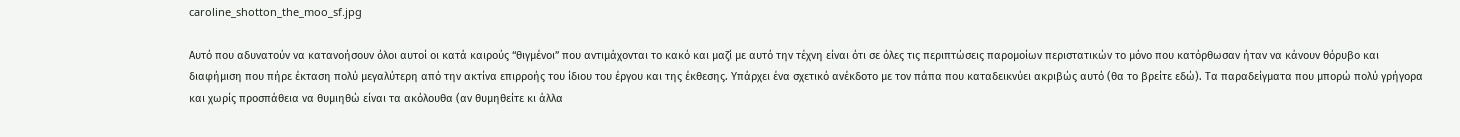caroline_shotton_the_moo_sf.jpg

Αυτό που αδυνατούν να κατανοήσουν όλοι αυτοί οι κατά καιρούς “θιγμένοι” που αντιμάχονται το κακό και μαζί με αυτό την τέχνη είναι ότι σε όλες τις περιπτώσεις παρομοίων περιστατικών το μόνο που κατόρθωσαν ήταν να κάνουν θόρυβο και διαφήμιση που πήρε έκταση πολύ μεγαλύτερη από την ακτίνα επιρροής του ίδιου του έργου και της έκθεσης. Υπάρχει ένα σχετικό ανέκδοτο με τον πάπα που καταδεικνύει ακριβώς αυτό (θα το βρείτε εδώ). Τα παραδείγματα που μπορώ πολύ γρήγορα και χωρίς προσπάθεια να θυμιηθώ είναι τα ακόλουθα (αν θυμηθείτε κι άλλα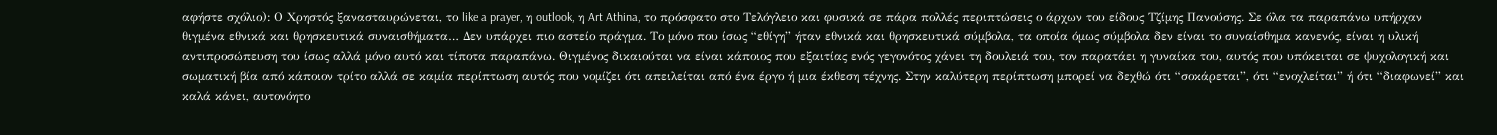αφήστε σχόλιο): Ο Χρηστός ξανασταυρώνεται, το like a prayer, η outlook, η Art Athina, το πρόσφατο στο Τελόγλειο και φυσικά σε πάρα πολλές περιπτώσεις ο άρχων του είδους Τζίμης Πανούσης. Σε όλα τα παραπάνω υπήρχαν θιγμένα εθνικά και θρησκευτικά συναισθήματα… Δεν υπάρχει πιο αστείο πράγμα. Το μόνο που ίσως “εθίγη” ήταν εθνικά και θρησκευτικά σύμβολα, τα οποία όμως σύμβολα δεν είναι το συναίσθημα κανενός, είναι η υλική αντιπροσώπευση του ίσως αλλά μόνο αυτό και τίποτα παραπάνω. Θιγμένος δικαιούται να είναι κάποιος που εξαιτίας ενός γεγονότος χάνει τη δουλειά του, τον παρατάει η γυναίκα του, αυτός που υπόκειται σε ψυχολογική και σωματική βία από κάποιον τρίτο αλλά σε καμία περίπτωση αυτός που νομίζει ότι απειλείται από ένα έργο ή μια έκθεση τέχνης. Στην καλύτερη περίπτωση μπορεί να δεχθώ ότι “σοκάρεται”, ότι “ενοχλείται” ή ότι “διαφωνεί” και καλά κάνει, αυτονόητο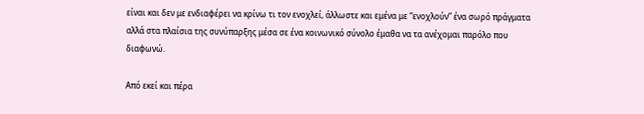είναι και δεν με ενδιαφέρει να κρίνω τι τον ενοχλεί, άλλωστε και εμένα με “ενοχλούν” ένα σωρό πράγματα αλλά στα πλαίσια της συνύπαρξης μέσα σε ένα κοινωνικό σύνολο έμαθα να τα ανέχομαι παρόλο που διαφωνώ.

Από εκεί και πέρα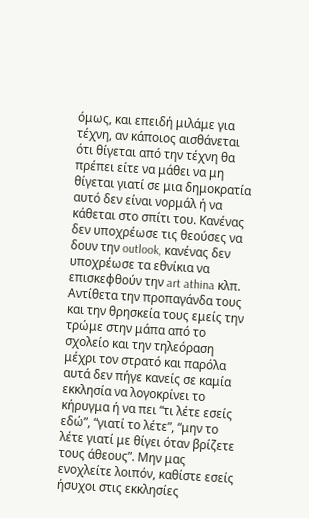όμως, και επειδή μιλάμε για τέχνη, αν κάποιος αισθάνεται ότι θίγεται από την τέχνη θα πρέπει είτε να μάθει να μη θίγεται γιατί σε μια δημοκρατία αυτό δεν είναι νορμάλ ή να κάθεται στο σπίτι του. Κανένας δεν υποχρέωσε τις θεούσες να δουν την outlook, κανένας δεν υποχρέωσε τα εθνίκια να επισκεφθούν την art athina κλπ. Αντίθετα την προπαγάνδα τους και την θρησκεία τους εμείς την τρώμε στην μάπα από το σχολείο και την τηλεόραση μέχρι τον στρατό και παρόλα αυτά δεν πήγε κανείς σε καμία εκκλησία να λογοκρίνει το κήρυγμα ή να πει “τι λέτε εσείς εδώ”, “γιατί το λέτε”, “μην το λέτε γιατί με θίγει όταν βρίζετε τους άθεους”. Μην μας ενοχλείτε λοιπόν, καθίστε εσείς ήσυχοι στις εκκλησίες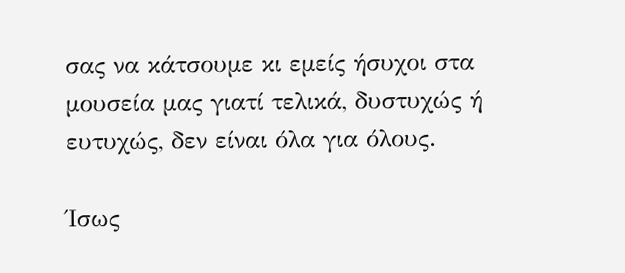σας να κάτσουμε κι εμείς ήσυχοι στα μουσεία μας γιατί τελικά, δυστυχώς ή ευτυχώς, δεν είναι όλα για όλους.

Ίσως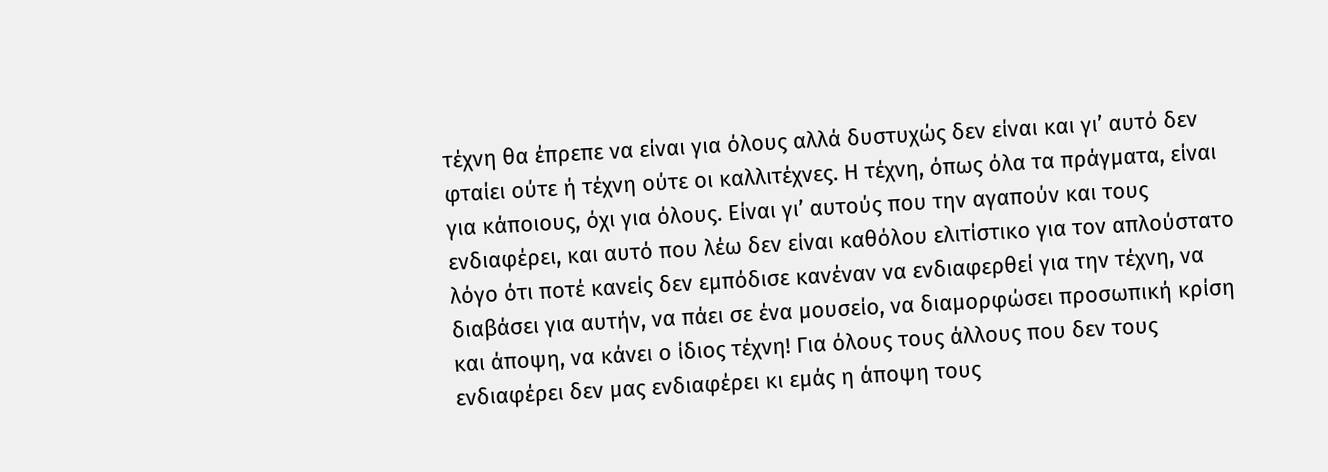τέχνη θα έπρεπε να είναι για όλους αλλά δυστυχώς δεν είναι και γι’ αυτό δεν φταίει ούτε ή τέχνη ούτε οι καλλιτέχνες. Η τέχνη, όπως όλα τα πράγματα, είναι για κάποιους, όχι για όλους. Είναι γι’ αυτούς που την αγαπούν και τους ενδιαφέρει, και αυτό που λέω δεν είναι καθόλου ελιτίστικο για τον απλούστατο λόγο ότι ποτέ κανείς δεν εμπόδισε κανέναν να ενδιαφερθεί για την τέχνη, να διαβάσει για αυτήν, να πάει σε ένα μουσείο, να διαμορφώσει προσωπική κρίση και άποψη, να κάνει ο ίδιος τέχνη! Για όλους τους άλλους που δεν τους ενδιαφέρει δεν μας ενδιαφέρει κι εμάς η άποψη τους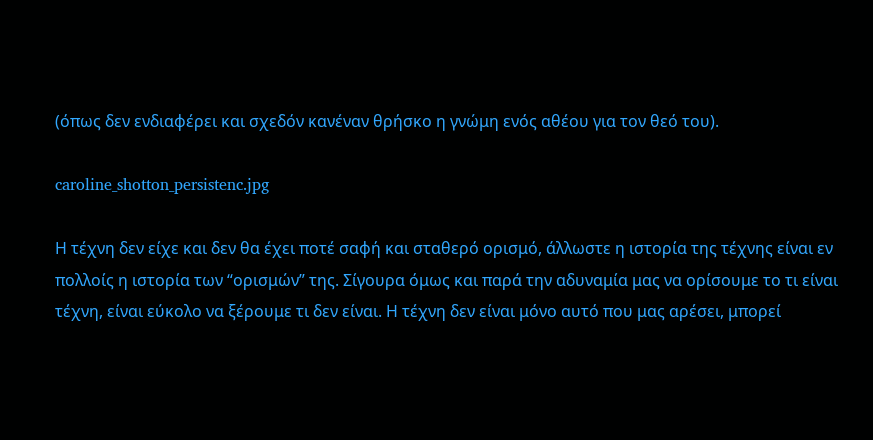(όπως δεν ενδιαφέρει και σχεδόν κανέναν θρήσκο η γνώμη ενός αθέου για τον θεό του).

caroline_shotton_persistenc.jpg

Η τέχνη δεν είχε και δεν θα έχει ποτέ σαφή και σταθερό ορισμό, άλλωστε η ιστορία της τέχνης είναι εν πολλοίς η ιστορία των “ορισμών” της. Σίγουρα όμως και παρά την αδυναμία μας να ορίσουμε το τι είναι τέχνη, είναι εύκολο να ξέρουμε τι δεν είναι. Η τέχνη δεν είναι μόνο αυτό που μας αρέσει, μπορεί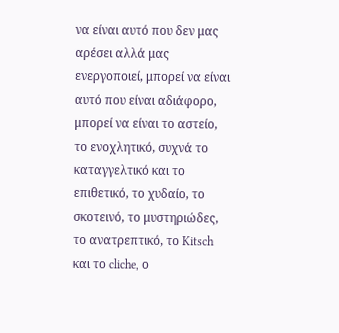να είναι αυτό που δεν μας αρέσει αλλά μας ενεργοποιεί, μπορεί να είναι αυτό που είναι αδιάφορο, μπορεί να είναι το αστείο, το ενοχλητικό, συχνά το καταγγελτικό και το επιθετικό, το χυδαίο, το σκοτεινό, το μυστηριώδες, το ανατρεπτικό, το Kitsch και το cliche, ο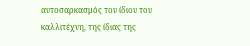αυτοσαρκασμός του ίδιου του καλλιτέχνη, της ίδιας της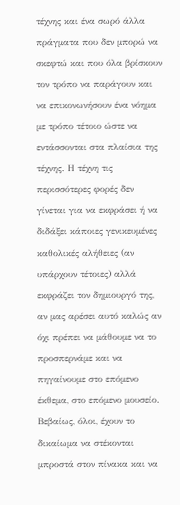τέχνης και ένα σωρό άλλα πράγματα που δεν μπορώ να σκεφτώ και που όλα βρίσκουν τον τρόπο να παράγουν και να επικονωνήσουν ένα νόημα με τρόπο τέτοιο ώστε να εντάσσονται στα πλαίσια της τέχνης. Η τέχνη τις περισσότερες φορές δεν γίνεται για να εκφράσει ή να διδάξει κάποιες γενικευμένες καθολικές αλήθειες (αν υπάρχουν τέτοιες) αλλά εκφράζει τον δημιουργό της, αν μας αρέσει αυτό καλώς αν όχι πρέπει να μάθουμε να το προσπερνάμε και να πηγαίνουμε στο επόμενο έκθεμα, στο επόμενο μουσείο. Βεβαίως, όλοι, έχουν το δικαίωμα να στέκονται μπροστά στον πίνακα και να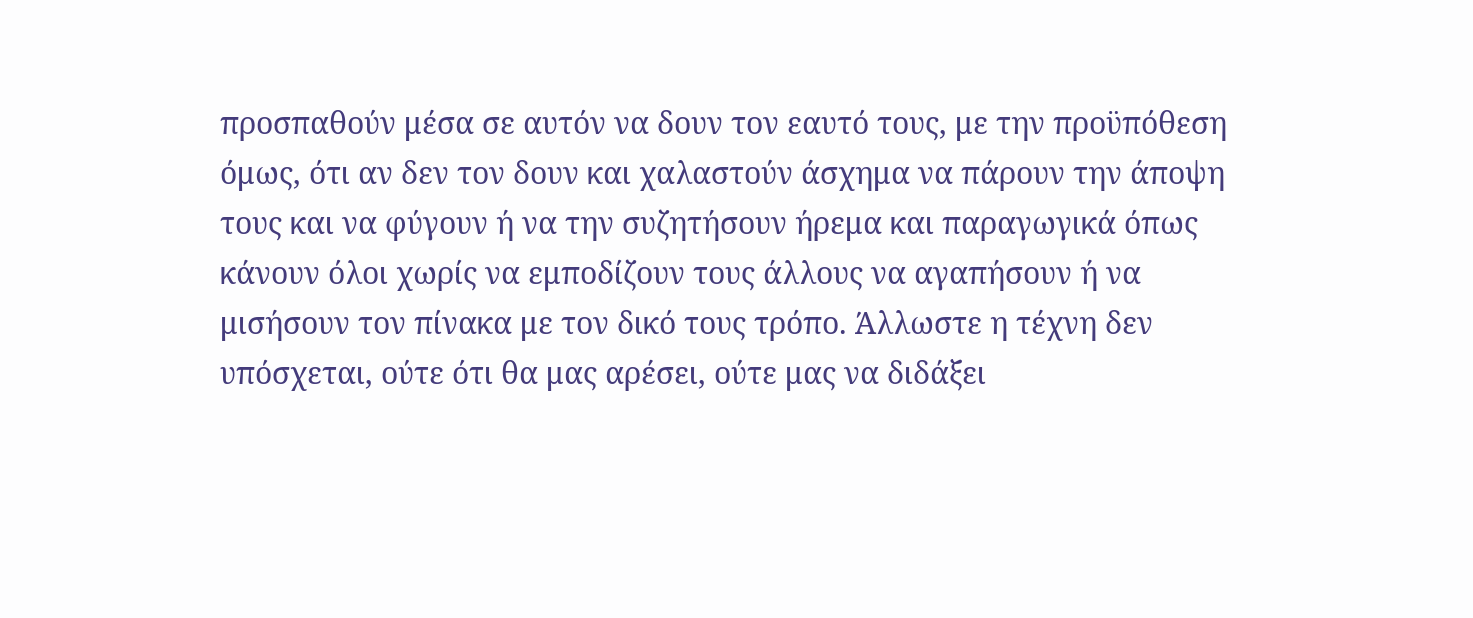προσπαθούν μέσα σε αυτόν να δουν τον εαυτό τους, με την προϋπόθεση όμως, ότι αν δεν τον δουν και χαλαστούν άσχημα να πάρουν την άποψη τους και να φύγουν ή να την συζητήσουν ήρεμα και παραγωγικά όπως κάνουν όλοι χωρίς να εμποδίζουν τους άλλους να αγαπήσουν ή να μισήσουν τον πίνακα με τον δικό τους τρόπο. Άλλωστε η τέχνη δεν υπόσχεται, ούτε ότι θα μας αρέσει, ούτε μας να διδάξει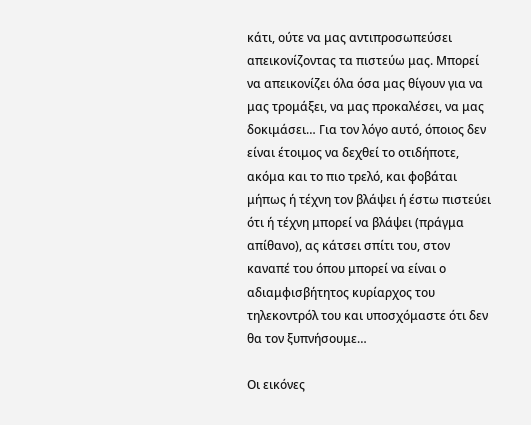κάτι, ούτε να μας αντιπροσωπεύσει απεικονίζοντας τα πιστεύω μας. Μπορεί να απεικονίζει όλα όσα μας θίγουν για να μας τρομάξει, να μας προκαλέσει, να μας δοκιμάσει… Για τον λόγο αυτό, όποιος δεν είναι έτοιμος να δεχθεί το οτιδήποτε, ακόμα και το πιο τρελό, και φοβάται μήπως ή τέχνη τον βλάψει ή έστω πιστεύει ότι ή τέχνη μπορεί να βλάψει (πράγμα απίθανο), ας κάτσει σπίτι του, στον καναπέ του όπου μπορεί να είναι ο αδιαμφισβήτητος κυρίαρχος του τηλεκοντρόλ του και υποσχόμαστε ότι δεν θα τον ξυπνήσουμε…

Οι εικόνες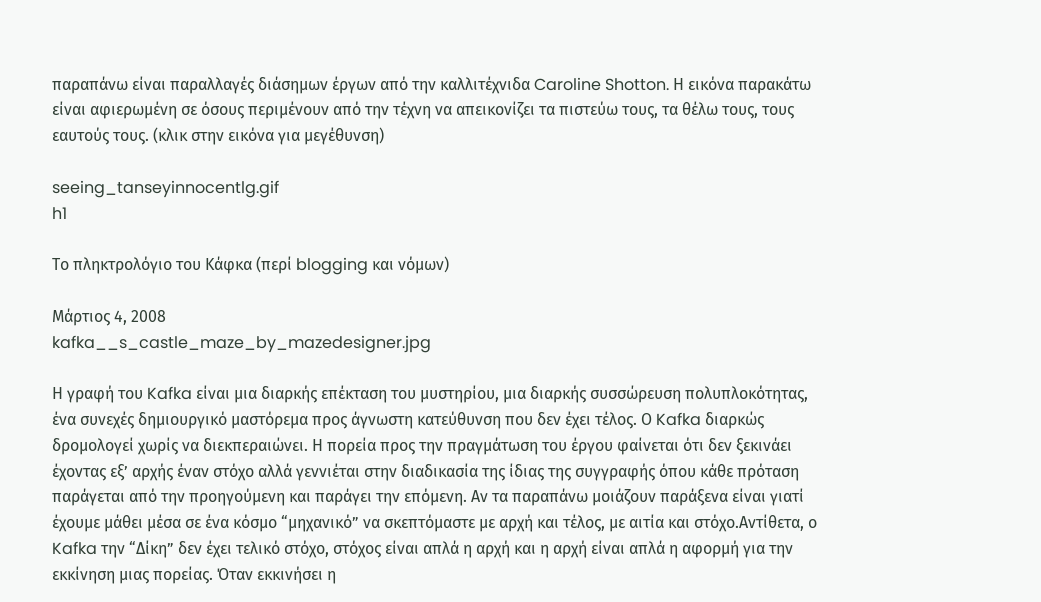παραπάνω είναι παραλλαγές διάσημων έργων από την καλλιτέχνιδα Caroline Shotton. Η εικόνα παρακάτω είναι αφιερωμένη σε όσους περιμένουν από την τέχνη να απεικονίζει τα πιστεύω τους, τα θέλω τους, τους εαυτούς τους. (κλικ στην εικόνα για μεγέθυνση)

seeing_tanseyinnocentlg.gif
h1

Το πληκτρολόγιο του Κάφκα (περί blogging και νόμων)

Μάρτιος 4, 2008
kafka__s_castle_maze_by_mazedesigner.jpg

Η γραφή του Kafka είναι μια διαρκής επέκταση του μυστηρίου, μια διαρκής συσσώρευση πολυπλοκότητας, ένα συνεχές δημιουργικό μαστόρεμα προς άγνωστη κατεύθυνση που δεν έχει τέλος. Ο Kafka διαρκώς δρομολογεί χωρίς να διεκπεραιώνει. Η πορεία προς την πραγμάτωση του έργου φαίνεται ότι δεν ξεκινάει έχοντας εξ’ αρχής έναν στόχο αλλά γεννιέται στην διαδικασία της ίδιας της συγγραφής όπου κάθε πρόταση παράγεται από την προηγούμενη και παράγει την επόμενη. Αν τα παραπάνω μοιάζουν παράξενα είναι γιατί έχουμε μάθει μέσα σε ένα κόσμο “μηχανικό” να σκεπτόμαστε με αρχή και τέλος, με αιτία και στόχο.Αντίθετα, ο Kafka την “Δίκη” δεν έχει τελικό στόχο, στόχος είναι απλά η αρχή και η αρχή είναι απλά η αφορμή για την εκκίνηση μιας πορείας. Όταν εκκινήσει η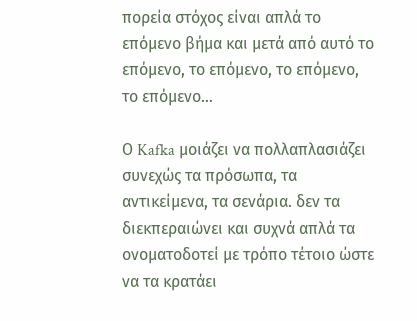πορεία στόχος είναι απλά το επόμενο βήμα και μετά από αυτό το επόμενο, το επόμενο, το επόμενο, το επόμενο…

Ο Kafka μοιάζει να πολλαπλασιάζει συνεχώς τα πρόσωπα, τα αντικείμενα, τα σενάρια. δεν τα διεκπεραιώνει και συχνά απλά τα ονοματοδοτεί με τρόπο τέτοιο ώστε να τα κρατάει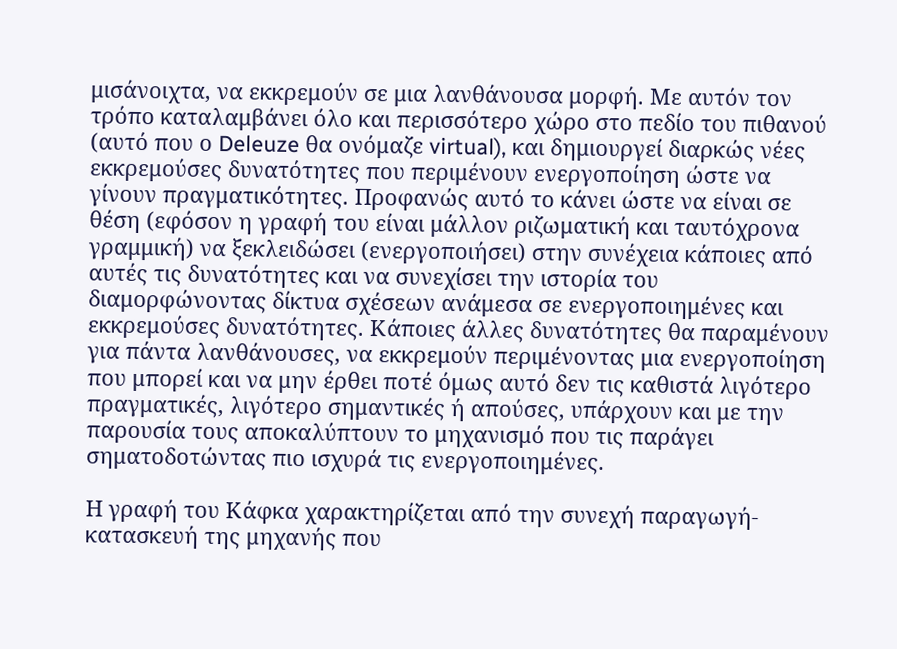μισάνοιχτα, να εκκρεμούν σε μια λανθάνουσα μορφή. Με αυτόν τον τρόπο καταλαμβάνει όλο και περισσότερο χώρο στο πεδίο του πιθανού (αυτό που ο Deleuze θα ονόμαζε virtual), και δημιουργεί διαρκώς νέες εκκρεμούσες δυνατότητες που περιμένουν ενεργοποίηση ώστε να γίνουν πραγματικότητες. Προφανώς αυτό το κάνει ώστε να είναι σε θέση (εφόσον η γραφή του είναι μάλλον ριζωματική και ταυτόχρονα γραμμική) να ξεκλειδώσει (ενεργοποιήσει) στην συνέχεια κάποιες από αυτές τις δυνατότητες και να συνεχίσει την ιστορία του διαμορφώνοντας δίκτυα σχέσεων ανάμεσα σε ενεργοποιημένες και εκκρεμούσες δυνατότητες. Κάποιες άλλες δυνατότητες θα παραμένουν για πάντα λανθάνουσες, να εκκρεμούν περιμένοντας μια ενεργοποίηση που μπορεί και να μην έρθει ποτέ όμως αυτό δεν τις καθιστά λιγότερο πραγματικές, λιγότερο σημαντικές ή απούσες, υπάρχουν και με την παρουσία τους αποκαλύπτουν το μηχανισμό που τις παράγει σηματοδοτώντας πιο ισχυρά τις ενεργοποιημένες.

Η γραφή του Κάφκα χαρακτηρίζεται από την συνεχή παραγωγή-κατασκευή της μηχανής που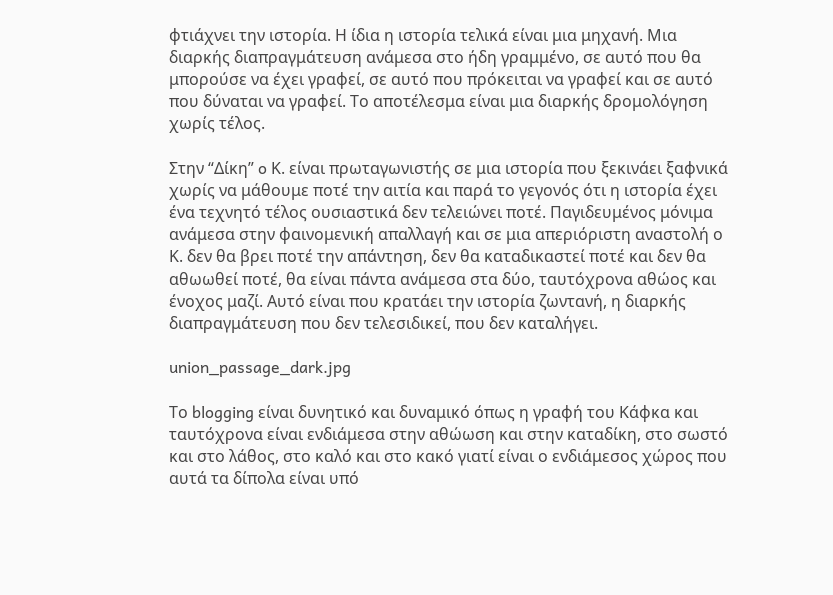φτιάχνει την ιστορία. Η ίδια η ιστορία τελικά είναι μια μηχανή. Μια διαρκής διαπραγμάτευση ανάμεσα στο ήδη γραμμένο, σε αυτό που θα μπορούσε να έχει γραφεί, σε αυτό που πρόκειται να γραφεί και σε αυτό που δύναται να γραφεί. Το αποτέλεσμα είναι μια διαρκής δρομολόγηση χωρίς τέλος.

Στην “Δίκη” o Κ. είναι πρωταγωνιστής σε μια ιστορία που ξεκινάει ξαφνικά χωρίς να μάθουμε ποτέ την αιτία και παρά το γεγονός ότι η ιστορία έχει ένα τεχνητό τέλος ουσιαστικά δεν τελειώνει ποτέ. Παγιδευμένος μόνιμα ανάμεσα στην φαινομενική απαλλαγή και σε μια απεριόριστη αναστολή ο Κ. δεν θα βρει ποτέ την απάντηση, δεν θα καταδικαστεί ποτέ και δεν θα αθωωθεί ποτέ, θα είναι πάντα ανάμεσα στα δύο, ταυτόχρονα αθώος και ένοχος μαζί. Αυτό είναι που κρατάει την ιστορία ζωντανή, η διαρκής διαπραγμάτευση που δεν τελεσιδικεί, που δεν καταλήγει.

union_passage_dark.jpg

Το blogging είναι δυνητικό και δυναμικό όπως η γραφή του Κάφκα και ταυτόχρονα είναι ενδιάμεσα στην αθώωση και στην καταδίκη, στο σωστό και στο λάθος, στο καλό και στο κακό γιατί είναι ο ενδιάμεσος χώρος που αυτά τα δίπολα είναι υπό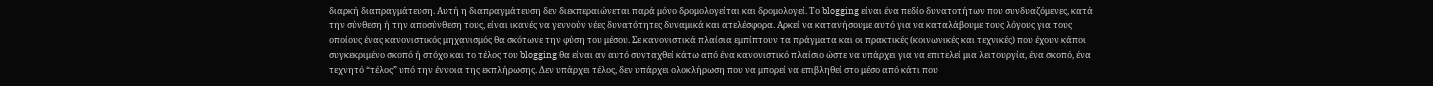διαρκή διαπραγμάτευση. Αυτή η διαπραγμάτευση δεν διεκπεραιώνεται παρά μόνο δρομολογείται και δρομολογεί. Το blogging είναι ένα πεδίο δυνατοτήτων που συνδυαζόμενες, κατά την σύνθεση ή την αποσύνθεση τους, είναι ικανές να γεννούν νέες δυνατότητες δυναμικά και ατελέσφορα. Αρκεί να κατανήσουμε αυτό για να καταλάβουμε τους λόγους για τους οποίους ένας κανονιστικός μηχανισμός θα σκότωνε την φύση του μέσου. Σε κανονιστικά πλαίσια εμπίπτουν τα πράγματα και οι πρακτικές (κοινωνικές και τεχνικές) που έχουν κάποι συγκεκριμένο σκοπό ή στόχο και το τέλος του blogging θα είναι αν αυτό συνταχθεί κάτω από ένα κανονιστικό πλαίσιο ώστε να υπάρχει για να επιτελεί μια λειτουργία, ένα σκοπό, ένα τεχνητό “τέλος” υπό την έννοια της εκπλήρωσης. Δεν υπάρχει τέλος, δεν υπάρχει ολοκλήρωση που να μπορεί να επιβληθεί στο μέσο από κάτι που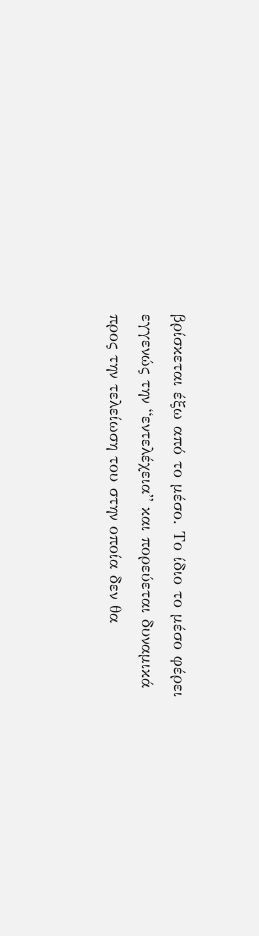βρίσκεται έξω από το μέσο. Το ίδιο το μέσο φέρει εγγενώς την “εντελέχεια” και πορεύεται δυναμικά προς την τελείωση του στην οποία δεν θα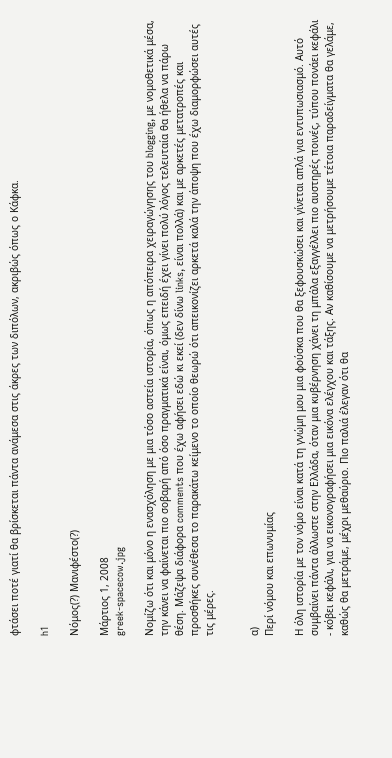φτάσει ποτέ γιατί θα βρίσκεται πάντα ανάμεσα στις άκρες των διπόλων, ακριβώς όπως ο Κάφκα.

h1

Νόμος(?) Μανιφέστο(?)

Μάρτιος 1, 2008
greek-spacecow.jpg

Νομίζω ότι και μόνο η ενασχόληση με μια τόσο αστεία ιστορία, όπως η απόπειρα χειραγώγησης του blogging, με νομοθετικά μέσα, την κάνει να φαίνεται πιο σοβαρή από όσο πραγματικά είναι, όμως επειδή έχει γίνει πολύ λόγος τελευταία θα ήθελα να πάρω θέση. Mάζεψα διάφορα comments που έχω αφήσει εδώ κι εκεί (δεν δίνω links, είναι πολλά) και με αρκετές μετατροπές και προσθήκες συνέθεσα το παρακάτω κείμενο το οποίο θεωρώ ότι απεικονίζει αρκετά καλά την άποψη που έχω διαμορφώσει αυτές τις μέρες.


α)
Περί νόμου και επωνυμίας

Η όλη ιστορία με τον νόμο είναι κατά τη γνώμη μου μια φούσκα που θα ξεφουσκώσει και γίνεται απλά για εντυπωσιασμό. Αυτό συμβαίνει πάντα άλλωστε στην Ελλάδα, όταν μια κυβέρνηση χάνει τη μπάλα εξαγγέλλει πιο αυστηρές ποινές, τύπου πονάει κεφάλι - κόβει κεφάλι, για να εικονογραφήσει μια εικόνα ελέγχου και τάξης. Αν καθίσουμε να μετρήσουμε τέτοια παραδείγματα θα γελάμε, καθώς θα μετράμε, μέχρι μεθαύριο. Πιο παλιά έλεγαν ότι θα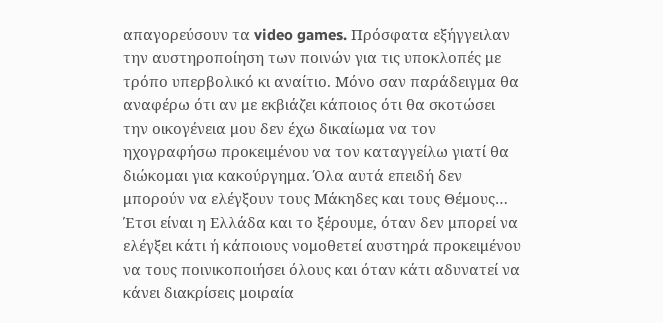απαγορεύσουν τα video games. Πρόσφατα εξήγγειλαν την αυστηροποίηση των ποινών για τις υποκλοπές με τρόπο υπερβολικό κι αναίτιο. Μόνο σαν παράδειγμα θα αναφέρω ότι αν με εκβιάζει κάποιος ότι θα σκοτώσει την οικογένεια μου δεν έχω δικαίωμα να τον ηχογραφήσω προκειμένου να τον καταγγείλω γιατί θα διώκομαι για κακούργημα. Όλα αυτά επειδή δεν μπορούν να ελέγξουν τους Μάκηδες και τους Θέμους… Έτσι είναι η Ελλάδα και το ξέρουμε, όταν δεν μπορεί να ελέγξει κάτι ή κάποιους νομοθετεί αυστηρά προκειμένου να τους ποινικοποιήσει όλους και όταν κάτι αδυνατεί να κάνει διακρίσεις μοιραία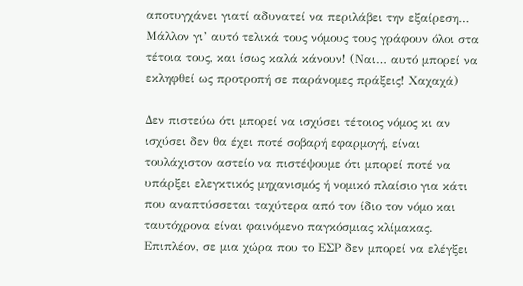αποτυγχάνει γιατί αδυνατεί να περιλάβει την εξαίρεση… Μάλλον γι’ αυτό τελικά τους νόμους τους γράφουν όλοι στα τέτοια τους, και ίσως καλά κάνουν! (Ναι… αυτό μπορεί να εκληφθεί ως προτροπή σε παράνομες πράξεις! Χαχαχά)

Δεν πιστεύω ότι μπορεί να ισχύσει τέτοιος νόμος κι αν ισχύσει δεν θα έχει ποτέ σοβαρή εφαρμογή, είναι τουλάχιστον αστείο να πιστέψουμε ότι μπορεί ποτέ να υπάρξει ελεγκτικός μηχανισμός ή νομικό πλαίσιο για κάτι που αναπτύσσεται ταχύτερα από τον ίδιο τον νόμο και ταυτόχρονα είναι φαινόμενο παγκόσμιας κλίμακας. Επιπλέον, σε μια χώρα που το ΕΣΡ δεν μπορεί να ελέγξει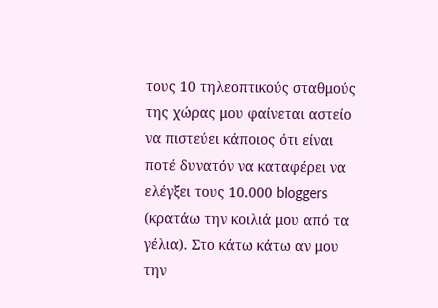τους 10 τηλεοπτικούς σταθμούς της χώρας μου φαίνεται αστείο να πιστεύει κάποιος ότι είναι ποτέ δυνατόν να καταφέρει να ελέγξει τους 10.000 bloggers (κρατάω την κοιλιά μου από τα γέλια). Στο κάτω κάτω αν μου την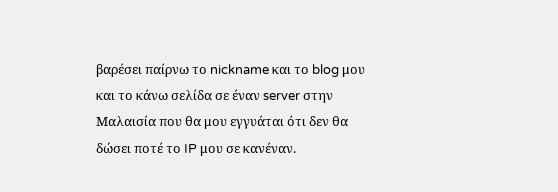βαρέσει παίρνω το nickname και το blog μου και το κάνω σελίδα σε έναν server στην Μαλαισία που θα μου εγγυάται ότι δεν θα δώσει ποτέ το IP μου σε κανέναν.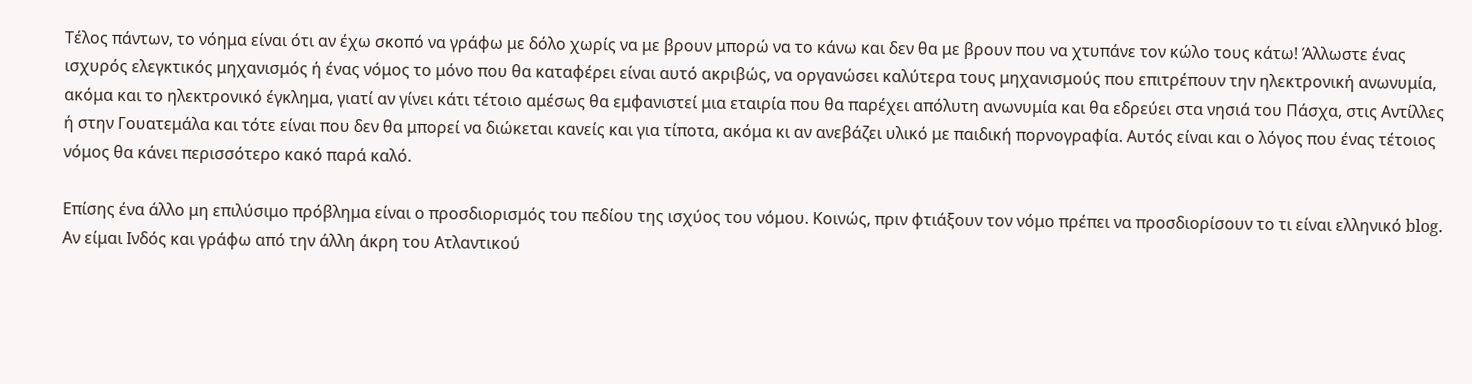Τέλος πάντων, το νόημα είναι ότι αν έχω σκοπό να γράφω με δόλο χωρίς να με βρουν μπορώ να το κάνω και δεν θα με βρουν που να χτυπάνε τον κώλο τους κάτω! Άλλωστε ένας ισχυρός ελεγκτικός μηχανισμός ή ένας νόμος το μόνο που θα καταφέρει είναι αυτό ακριβώς, να οργανώσει καλύτερα τους μηχανισμούς που επιτρέπουν την ηλεκτρονική ανωνυμία, ακόμα και το ηλεκτρονικό έγκλημα, γιατί αν γίνει κάτι τέτοιο αμέσως θα εμφανιστεί μια εταιρία που θα παρέχει απόλυτη ανωνυμία και θα εδρεύει στα νησιά του Πάσχα, στις Αντίλλες ή στην Γουατεμάλα και τότε είναι που δεν θα μπορεί να διώκεται κανείς και για τίποτα, ακόμα κι αν ανεβάζει υλικό με παιδική πορνογραφία. Αυτός είναι και ο λόγος που ένας τέτοιος νόμος θα κάνει περισσότερο κακό παρά καλό.

Επίσης ένα άλλο μη επιλύσιμο πρόβλημα είναι ο προσδιορισμός του πεδίου της ισχύος του νόμου. Κοινώς, πριν φτιάξουν τον νόμο πρέπει να προσδιορίσουν το τι είναι ελληνικό blog. Αν είμαι Ινδός και γράφω από την άλλη άκρη του Ατλαντικού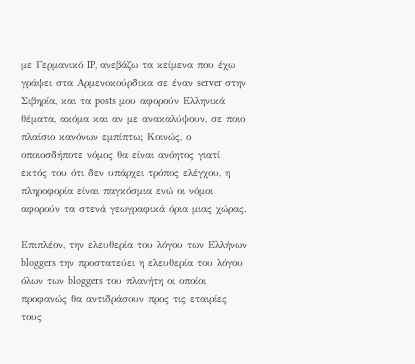με Γερμανικό IP, ανεβάζω τα κείμενα που έχω γράψει στα Αρμενοκούρδικα σε έναν server στην Σιβηρία, και τα posts μου αφορούν Ελληνικά θέματα, ακόμα και αν με ανακαλύψουν, σε ποιο πλαίσιο κανόνων εμπίπτω; Κοινώς, ο οποιοσδήποτε νόμος θα είναι ανόητος γιατί εκτός του ότι δεν υπάρχει τρόπος ελέγχου, η πληροφορία είναι παγκόσμια ενώ οι νόμοι αφορούν τα στενά γεωγραφικά όρια μιας χώρας.

Επιπλέον, την ελευθερία του λόγου των Ελλήνων bloggers την προστατεύει η ελευθερία του λόγου όλων των bloggers του πλανήτη οι οποίοι προφανώς θα αντιδράσουν προς τις εταιρίες τους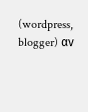(wordpress, blogger) αν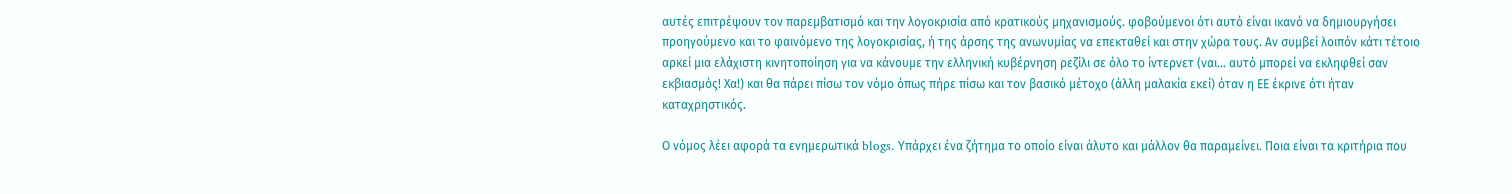αυτές επιτρέψουν τον παρεμβατισμό και την λογοκρισία από κρατικούς μηχανισμούς. φοβούμενοι ότι αυτό είναι ικανό να δημιουργήσει προηγούμενο και το φαινόμενο της λογοκρισίας, ή της άρσης της ανωνυμίας να επεκταθεί και στην χώρα τους. Αν συμβεί λοιπόν κάτι τέτοιο αρκεί μια ελάχιστη κινητοποίηση για να κάνουμε την ελληνική κυβέρνηση ρεζίλι σε όλο το ίντερνετ (ναι… αυτό μπορεί να εκληφθεί σαν εκβιασμός! Χα!) και θα πάρει πίσω τον νόμο όπως πήρε πίσω και τον βασικό μέτοχο (άλλη μαλακία εκεί) όταν η ΕΕ έκρινε ότι ήταν καταχρηστικός.

Ο νόμος λέει αφορά τα ενημερωτικά blogs. Υπάρχει ένα ζήτημα το οποίο είναι άλυτο και μάλλον θα παραμείνει. Ποια είναι τα κριτήρια που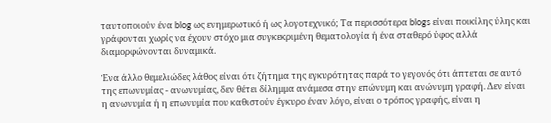ταυτοποιούν ένα blog ως ενημερωτικό ή ως λογοτεχνικό; Τα περισσότερα blogs είναι ποικίλης ύλης και γράφονται χωρίς να έχουν στόχο μια συγκεκριμένη θεματολογία ή ένα σταθερό ύφος αλλά διαμορφώνονται δυναμικά.

Ένα άλλο θεμελιώδες λάθος είναι ότι ζήτημα της εγκυρότητας παρά το γεγονός ότι άπτεται σε αυτό της επωνυμίας - ανωνυμίας, δεν θέτει δίλημμα ανάμεσα στην επώνυμη και ανώνυμη γραφή. Δεν είναι η ανωνυμία ή η επωνυμία που καθιστούν έγκυρο έναν λόγο, είναι ο τρόπος γραφής, είναι η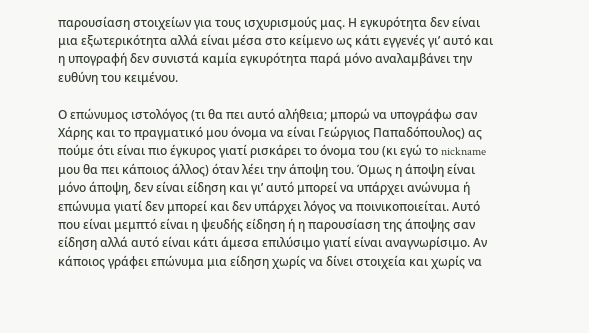παρουσίαση στοιχείων για τους ισχυρισμούς μας. Η εγκυρότητα δεν είναι μια εξωτερικότητα αλλά είναι μέσα στο κείμενο ως κάτι εγγενές γι’ αυτό και η υπογραφή δεν συνιστά καμία εγκυρότητα παρά μόνο αναλαμβάνει την ευθύνη του κειμένου.

Ο επώνυμος ιστολόγος (τι θα πει αυτό αλήθεια; μπορώ να υπογράφω σαν Χάρης και το πραγματικό μου όνομα να είναι Γεώργιος Παπαδόπουλος) ας πούμε ότι είναι πιο έγκυρος γιατί ρισκάρει το όνομα του (κι εγώ το nickname μου θα πει κάποιος άλλος) όταν λέει την άποψη του. Όμως η άποψη είναι μόνο άποψη, δεν είναι είδηση και γι’ αυτό μπορεί να υπάρχει ανώνυμα ή επώνυμα γιατί δεν μπορεί και δεν υπάρχει λόγος να ποινικοποιείται. Αυτό που είναι μεμπτό είναι η ψευδής είδηση ή η παρουσίαση της άποψης σαν είδηση αλλά αυτό είναι κάτι άμεσα επιλύσιμο γιατί είναι αναγνωρίσιμο. Αν κάποιος γράφει επώνυμα μια είδηση χωρίς να δίνει στοιχεία και χωρίς να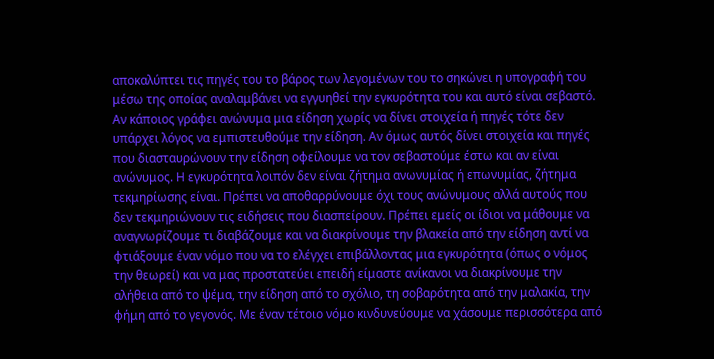αποκαλύπτει τις πηγές του το βάρος των λεγομένων του το σηκώνει η υπογραφή του μέσω της οποίας αναλαμβάνει να εγγυηθεί την εγκυρότητα του και αυτό είναι σεβαστό. Αν κάποιος γράφει ανώνυμα μια είδηση χωρίς να δίνει στοιχεία ή πηγές τότε δεν υπάρχει λόγος να εμπιστευθούμε την είδηση. Αν όμως αυτός δίνει στοιχεία και πηγές που διασταυρώνουν την είδηση οφείλουμε να τον σεβαστούμε έστω και αν είναι ανώνυμος. Η εγκυρότητα λοιπόν δεν είναι ζήτημα ανωνυμίας ή επωνυμίας, ζήτημα τεκμηρίωσης είναι. Πρέπει να αποθαρρύνουμε όχι τους ανώνυμους αλλά αυτούς που δεν τεκμηριώνουν τις ειδήσεις που διασπείρουν. Πρέπει εμείς οι ίδιοι να μάθουμε να αναγνωρίζουμε τι διαβάζουμε και να διακρίνουμε την βλακεία από την είδηση αντί να φτιάξουμε έναν νόμο που να το ελέγχει επιβάλλοντας μια εγκυρότητα (όπως ο νόμος την θεωρεί) και να μας προστατεύει επειδή είμαστε ανίκανοι να διακρίνουμε την αλήθεια από το ψέμα, την είδηση από το σχόλιο, τη σοβαρότητα από την μαλακία, την φήμη από το γεγονός. Με έναν τέτοιο νόμο κινδυνεύουμε να χάσουμε περισσότερα από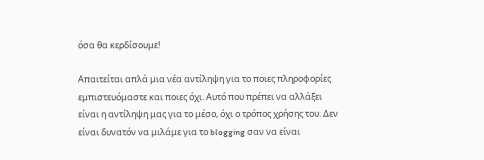όσα θα κερδίσουμε!

Απαιτείται απλά μια νέα αντίληψη για το ποιες πληροφορίες εμπιστευόμαστε και ποιες όχι. Αυτό που πρέπει να αλλάξει είναι η αντίληψη μας για το μέσο, όχι ο τρόπος χρήσης του. Δεν είναι δυνατόν να μιλάμε για το blogging σαν να είναι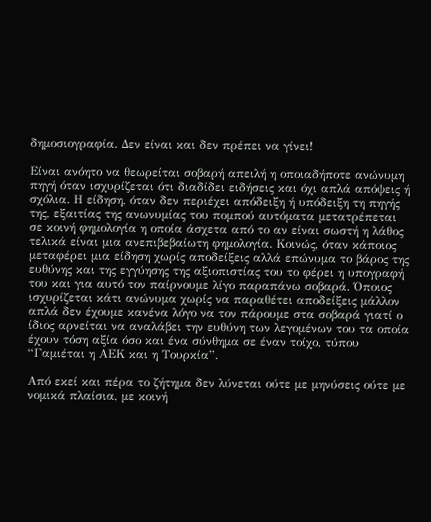δημοσιογραφία. Δεν είναι και δεν πρέπει να γίνει!

Είναι ανόητο να θεωρείται σοβαρή απειλή η οποιαδήποτε ανώνυμη πηγή όταν ισχυρίζεται ότι διαδίδει ειδήσεις και όχι απλά απόψεις ή σχόλια. Η είδηση, όταν δεν περιέχει απόδειξη ή υπόδειξη τη πηγής της, εξαιτίας της ανωνυμίας του πομπού αυτόματα μετατρέπεται σε κοινή φημολογία η οποία άσχετα από το αν είναι σωστή η λάθος τελικά είναι μια ανεπιβεβαίωτη φημολογία. Κοινώς, όταν κάποιος μεταφέρει μια είδηση χωρίς αποδείξεις αλλά επώνυμα το βάρος της ευθύνης και της εγγύησης της αξιοπιστίας του το φέρει η υπογραφή του και για αυτό τον παίρνουμε λίγο παραπάνω σοβαρά. Όποιος ισχυρίζεται κάτι ανώνυμα χωρίς να παραθέτει αποδείξεις μάλλον απλά δεν έχουμε κανένα λόγο να τον πάρουμε στα σοβαρά γιατί ο ίδιος αρνείται να αναλάβει την ευθύνη των λεγομένων του τα οποία έχουν τόση αξία όσο και ένα σύνθημα σε έναν τοίχο, τύπου “Γαμιέται η ΑΕΚ και η Τουρκία”.

Από εκεί και πέρα το ζήτημα δεν λύνεται ούτε με μηνύσεις ούτε με νομικά πλαίσια, με κοινή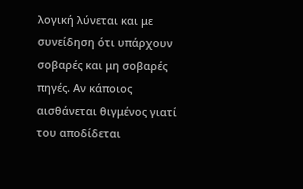λογική λύνεται και με συνείδηση ότι υπάρχουν σοβαρές και μη σοβαρές πηγές. Αν κάποιος αισθάνεται θιγμένος γιατί του αποδίδεται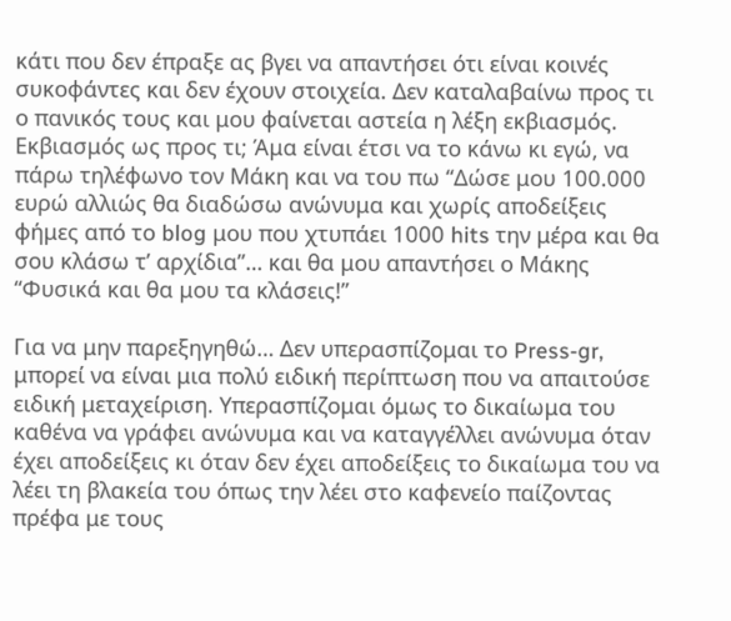κάτι που δεν έπραξε ας βγει να απαντήσει ότι είναι κοινές συκοφάντες και δεν έχουν στοιχεία. Δεν καταλαβαίνω προς τι ο πανικός τους και μου φαίνεται αστεία η λέξη εκβιασμός. Εκβιασμός ως προς τι; Άμα είναι έτσι να το κάνω κι εγώ, να πάρω τηλέφωνο τον Μάκη και να του πω “Δώσε μου 100.000 ευρώ αλλιώς θα διαδώσω ανώνυμα και χωρίς αποδείξεις φήμες από το blog μου που χτυπάει 1000 hits την μέρα και θα σου κλάσω τ’ αρχίδια”… και θα μου απαντήσει ο Μάκης “Φυσικά και θα μου τα κλάσεις!”

Για να μην παρεξηγηθώ… Δεν υπερασπίζομαι το Press-gr, μπορεί να είναι μια πολύ ειδική περίπτωση που να απαιτούσε ειδική μεταχείριση. Υπερασπίζομαι όμως το δικαίωμα του καθένα να γράφει ανώνυμα και να καταγγέλλει ανώνυμα όταν έχει αποδείξεις κι όταν δεν έχει αποδείξεις το δικαίωμα του να λέει τη βλακεία του όπως την λέει στο καφενείο παίζοντας πρέφα με τους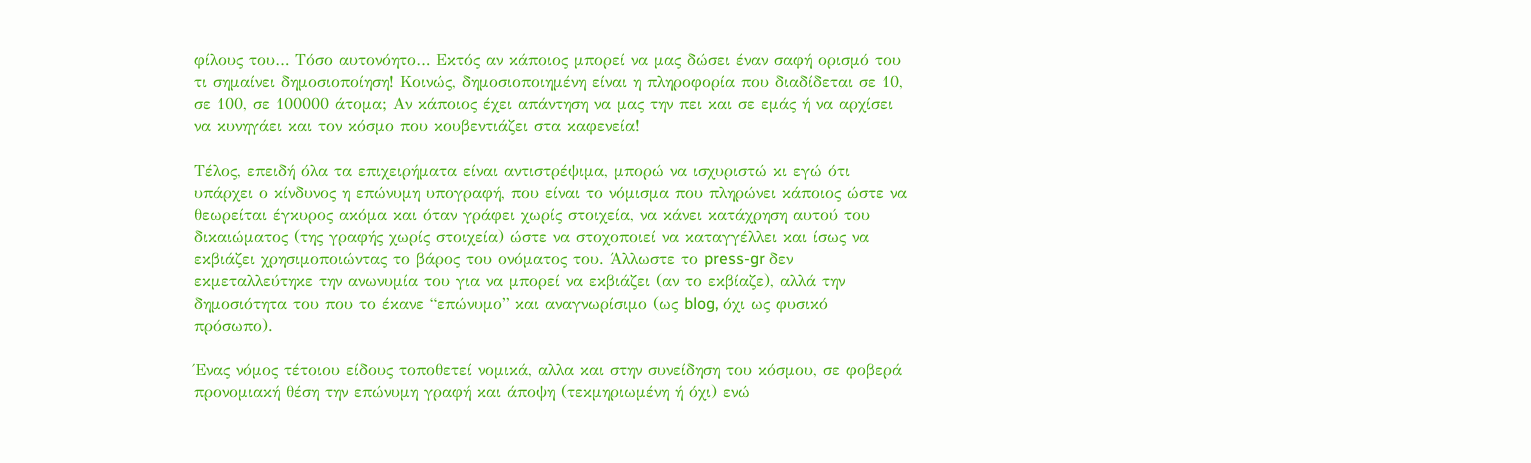φίλους του… Τόσο αυτονόητο… Εκτός αν κάποιος μπορεί να μας δώσει έναν σαφή ορισμό του τι σημαίνει δημοσιοποίηση! Κοινώς, δημοσιοποιημένη είναι η πληροφορία που διαδίδεται σε 10, σε 100, σε 100000 άτομα; Αν κάποιος έχει απάντηση να μας την πει και σε εμάς ή να αρχίσει να κυνηγάει και τον κόσμο που κουβεντιάζει στα καφενεία!

Τέλος, επειδή όλα τα επιχειρήματα είναι αντιστρέψιμα, μπορώ να ισχυριστώ κι εγώ ότι υπάρχει ο κίνδυνος η επώνυμη υπογραφή, που είναι το νόμισμα που πληρώνει κάποιος ώστε να θεωρείται έγκυρος ακόμα και όταν γράφει χωρίς στοιχεία, να κάνει κατάχρηση αυτού του δικαιώματος (της γραφής χωρίς στοιχεία) ώστε να στοχοποιεί να καταγγέλλει και ίσως να εκβιάζει χρησιμοποιώντας το βάρος του ονόματος του. Άλλωστε το press-gr δεν εκμεταλλεύτηκε την ανωνυμία του για να μπορεί να εκβιάζει (αν το εκβίαζε), αλλά την δημοσιότητα του που το έκανε “επώνυμο” και αναγνωρίσιμο (ως blog, όχι ως φυσικό πρόσωπο).

Ένας νόμος τέτοιου είδους τοποθετεί νομικά, αλλα και στην συνείδηση του κόσμου, σε φοβερά προνομιακή θέση την επώνυμη γραφή και άποψη (τεκμηριωμένη ή όχι) ενώ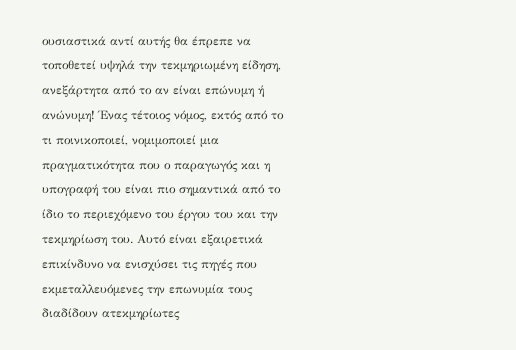ουσιαστικά αντί αυτής θα έπρεπε να τοποθετεί υψηλά την τεκμηριωμένη είδηση, ανεξάρτητα από το αν είναι επώνυμη ή ανώνυμη! Ένας τέτοιος νόμος, εκτός από το τι ποινικοποιεί, νομιμοποιεί μια πραγματικότητα που ο παραγωγός και η υπογραφή του είναι πιο σημαντικά από το ίδιο το περιεχόμενο του έργου του και την τεκμηρίωση του. Αυτό είναι εξαιρετικά επικίνδυνο να ενισχύσει τις πηγές που εκμεταλλευόμενες την επωνυμία τους διαδίδουν ατεκμηρίωτες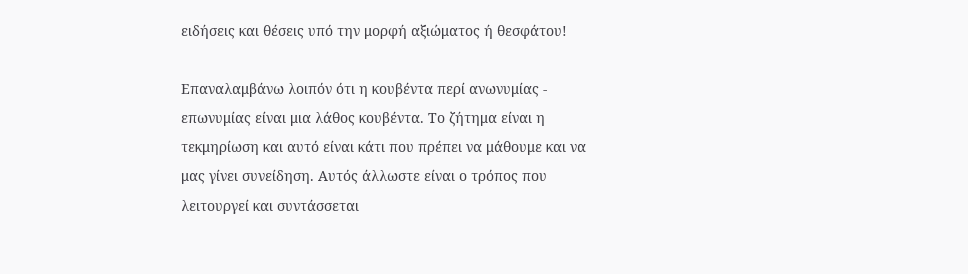ειδήσεις και θέσεις υπό την μορφή αξιώματος ή θεσφάτου!

Επαναλαμβάνω λοιπόν ότι η κουβέντα περί ανωνυμίας - επωνυμίας είναι μια λάθος κουβέντα. Το ζήτημα είναι η τεκμηρίωση και αυτό είναι κάτι που πρέπει να μάθουμε και να μας γίνει συνείδηση. Αυτός άλλωστε είναι ο τρόπος που λειτουργεί και συντάσσεται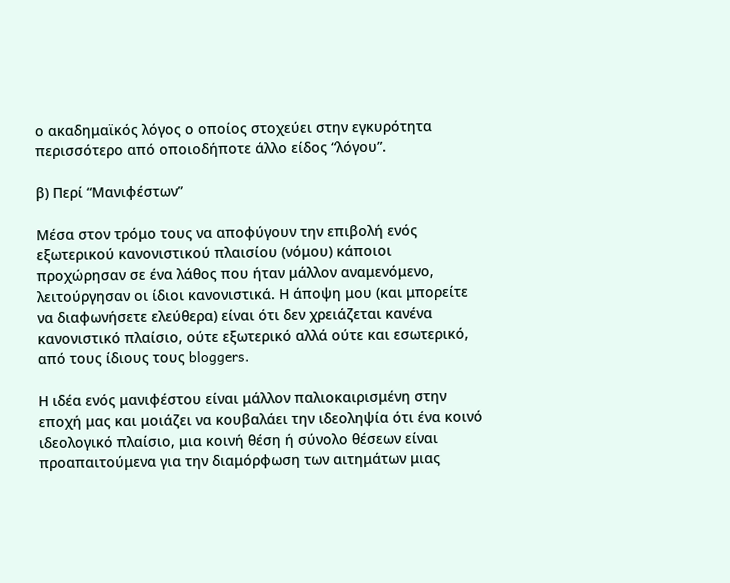ο ακαδημαϊκός λόγος ο οποίος στοχεύει στην εγκυρότητα περισσότερο από οποιοδήποτε άλλο είδος “λόγου”.

β) Περί “Μανιφέστων”

Μέσα στον τρόμο τους να αποφύγουν την επιβολή ενός εξωτερικού κανονιστικού πλαισίου (νόμου) κάποιοι προχώρησαν σε ένα λάθος που ήταν μάλλον αναμενόμενο, λειτούργησαν οι ίδιοι κανονιστικά. Η άποψη μου (και μπορείτε να διαφωνήσετε ελεύθερα) είναι ότι δεν χρειάζεται κανένα κανονιστικό πλαίσιο, ούτε εξωτερικό αλλά ούτε και εσωτερικό, από τους ίδιους τους bloggers.

Η ιδέα ενός μανιφέστου είναι μάλλον παλιοκαιρισμένη στην εποχή μας και μοιάζει να κουβαλάει την ιδεοληψία ότι ένα κοινό ιδεολογικό πλαίσιο, μια κοινή θέση ή σύνολο θέσεων είναι προαπαιτούμενα για την διαμόρφωση των αιτημάτων μιας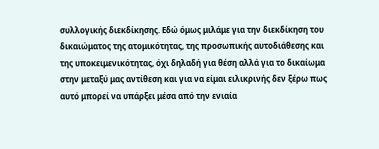συλλογικής διεκδίκησης. Εδώ όμως μιλάμε για την διεκδίκηση του δικαιώματος της ατομικότητας, της προσωπικής αυτοδιάθεσης και της υποκειμενικότητας, όχι δηλαδή για θέση αλλά για το δικαίωμα στην μεταξύ μας αντίθεση και για να είμαι ειλικρινής δεν ξέρω πως αυτό μπορεί να υπάρξει μέσα από την ενιαία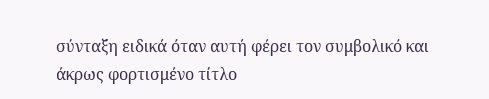σύνταξη ειδικά όταν αυτή φέρει τον συμβολικό και άκρως φορτισμένο τίτλο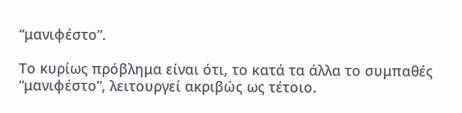“μανιφέστο”.

Το κυρίως πρόβλημα είναι ότι, το κατά τα άλλα το συμπαθές “μανιφέστο”, λειτουργεί ακριβώς ως τέτοιο.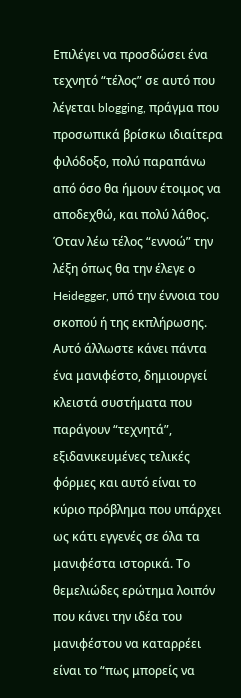Επιλέγει να προσδώσει ένα τεχνητό “τέλος” σε αυτό που λέγεται blogging, πράγμα που προσωπικά βρίσκω ιδιαίτερα φιλόδοξο, πολύ παραπάνω από όσο θα ήμουν έτοιμος να αποδεχθώ, και πολύ λάθος. Όταν λέω τέλος “εννοώ” την λέξη όπως θα την έλεγε ο Heidegger, υπό την έννοια του σκοπού ή της εκπλήρωσης. Αυτό άλλωστε κάνει πάντα ένα μανιφέστο, δημιουργεί κλειστά συστήματα που παράγουν “τεχνητά”, εξιδανικευμένες τελικές φόρμες και αυτό είναι το κύριο πρόβλημα που υπάρχει ως κάτι εγγενές σε όλα τα μανιφέστα ιστορικά. Το θεμελιώδες ερώτημα λοιπόν που κάνει την ιδέα του μανιφέστου να καταρρέει είναι το “πως μπορείς να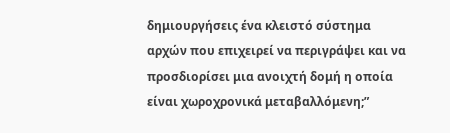δημιουργήσεις ένα κλειστό σύστημα αρχών που επιχειρεί να περιγράψει και να προσδιορίσει μια ανοιχτή δομή η οποία είναι χωροχρονικά μεταβαλλόμενη;”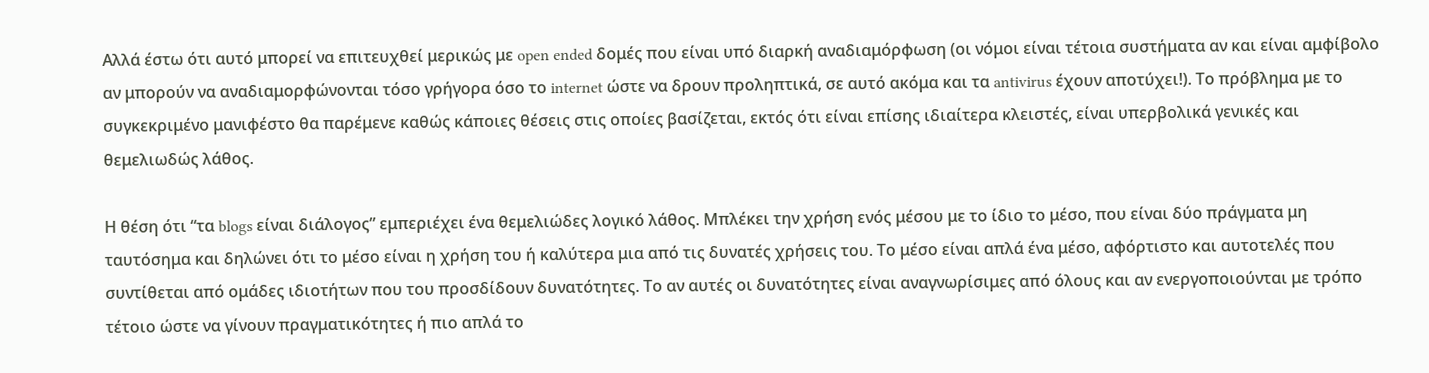Αλλά έστω ότι αυτό μπορεί να επιτευχθεί μερικώς με open ended δομές που είναι υπό διαρκή αναδιαμόρφωση (οι νόμοι είναι τέτοια συστήματα αν και είναι αμφίβολο αν μπορούν να αναδιαμορφώνονται τόσο γρήγορα όσο το internet ώστε να δρουν προληπτικά, σε αυτό ακόμα και τα antivirus έχουν αποτύχει!). Το πρόβλημα με το συγκεκριμένο μανιφέστο θα παρέμενε καθώς κάποιες θέσεις στις οποίες βασίζεται, εκτός ότι είναι επίσης ιδιαίτερα κλειστές, είναι υπερβολικά γενικές και θεμελιωδώς λάθος.

Η θέση ότι “τα blogs είναι διάλογος” εμπεριέχει ένα θεμελιώδες λογικό λάθος. Μπλέκει την χρήση ενός μέσου με το ίδιο το μέσο, που είναι δύο πράγματα μη ταυτόσημα και δηλώνει ότι το μέσο είναι η χρήση του ή καλύτερα μια από τις δυνατές χρήσεις του. Το μέσο είναι απλά ένα μέσο, αφόρτιστο και αυτοτελές που συντίθεται από ομάδες ιδιοτήτων που του προσδίδουν δυνατότητες. Το αν αυτές οι δυνατότητες είναι αναγνωρίσιμες από όλους και αν ενεργοποιούνται με τρόπο τέτοιο ώστε να γίνουν πραγματικότητες ή πιο απλά το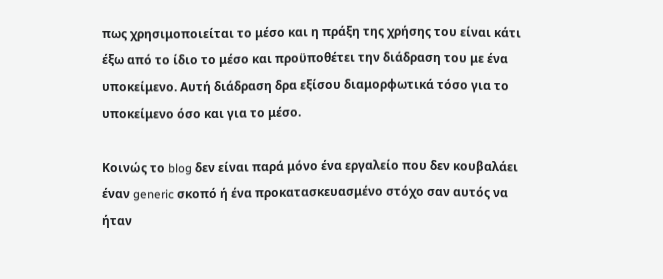πως χρησιμοποιείται το μέσο και η πράξη της χρήσης του είναι κάτι έξω από το ίδιο το μέσο και προϋποθέτει την διάδραση του με ένα υποκείμενο. Αυτή διάδραση δρα εξίσου διαμορφωτικά τόσο για το υποκείμενο όσο και για το μέσο.

Κοινώς το blog δεν είναι παρά μόνο ένα εργαλείο που δεν κουβαλάει έναν generic σκοπό ή ένα προκατασκευασμένο στόχο σαν αυτός να ήταν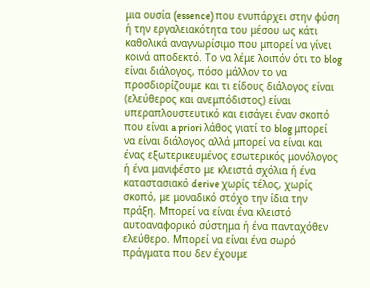μια ουσία (essence) που ενυπάρχει στην φύση ή την εργαλειακότητα του μέσου ως κάτι καθολικά αναγνωρίσιμο που μπορεί να γίνει κοινά αποδεκτό. Το να λέμε λοιπόν ότι το blog είναι διάλογος, πόσο μάλλον το να προσδιορίζουμε και τι είδους διάλογος είναι (ελεύθερος και ανεμπόδιστος) είναι υπεραπλουστευτικό και εισάγει έναν σκοπό που είναι a priori λάθος γιατί το blog μπορεί να είναι διάλογος αλλά μπορεί να είναι και ένας εξωτερικευμένος εσωτερικός μονόλογος ή ένα μανιφέστο με κλειστά σχόλια ή ένα καταστασιακό derive χωρίς τέλος, χωρίς σκοπό, με μοναδικό στόχο την ίδια την πράξη. Μπορεί να είναι ένα κλειστό αυτοαναφορικό σύστημα ή ένα πανταχόθεν ελεύθερο. Μπορεί να είναι ένα σωρό πράγματα που δεν έχουμε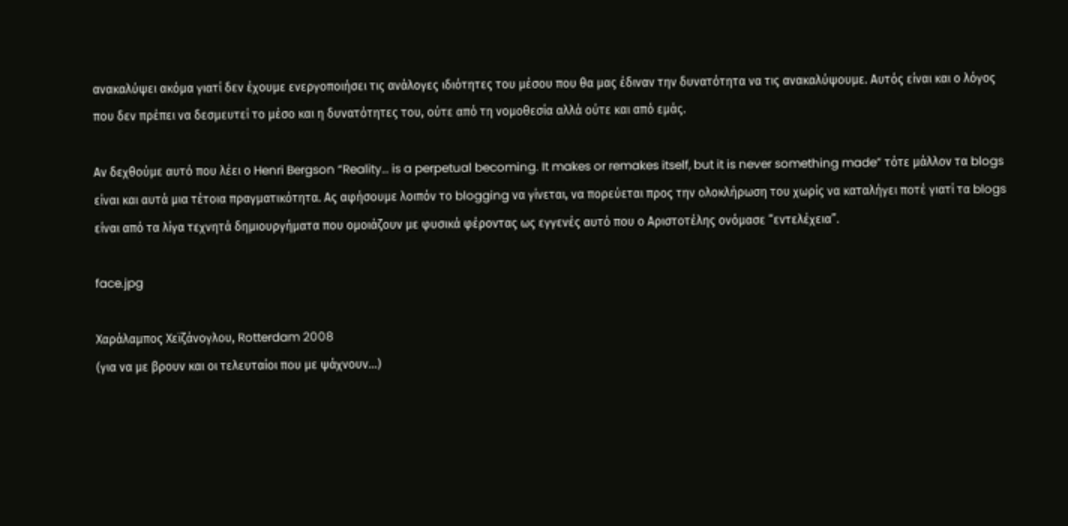ανακαλύψει ακόμα γιατί δεν έχουμε ενεργοποιήσει τις ανάλογες ιδιότητες του μέσου που θα μας έδιναν την δυνατότητα να τις ανακαλύψουμε. Αυτός είναι και ο λόγος που δεν πρέπει να δεσμευτεί το μέσο και η δυνατότητες του, ούτε από τη νομοθεσία αλλά ούτε και από εμάς.

Αν δεχθούμε αυτό που λέει ο Henri Bergson “Reality… is a perpetual becoming. It makes or remakes itself, but it is never something made” τότε μάλλον τα blogs είναι και αυτά μια τέτοια πραγματικότητα. Ας αφήσουμε λοιπόν το blogging να γίνεται, να πορεύεται προς την ολοκλήρωση του χωρίς να καταλήγει ποτέ γιατί τα blogs είναι από τα λίγα τεχνητά δημιουργήματα που ομοιάζουν με φυσικά φέροντας ως εγγενές αυτό που ο Αριστοτέλης ονόμασε “εντελέχεια”.

face.jpg

Χαράλαμπος Χεϊζάνογλου, Rotterdam 2008
(για να με βρουν και οι τελευταίοι που με ψάχνουν…)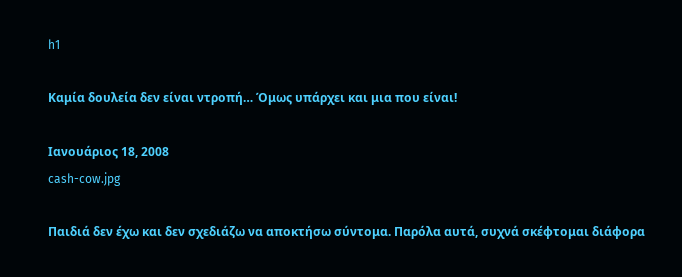h1

Καμία δουλεία δεν είναι ντροπή… Όμως υπάρχει και μια που είναι!

Ιανουάριος 18, 2008
cash-cow.jpg

Παιδιά δεν έχω και δεν σχεδιάζω να αποκτήσω σύντομα. Παρόλα αυτά, συχνά σκέφτομαι διάφορα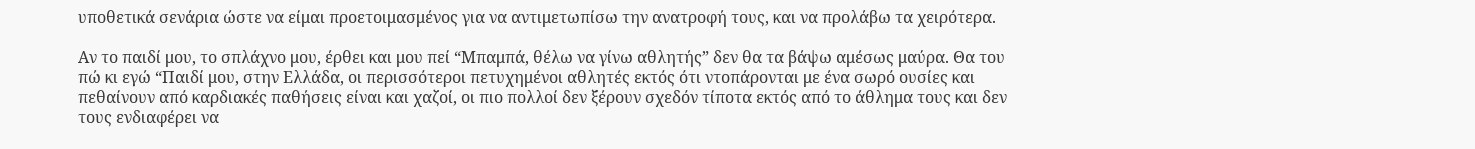υποθετικά σενάρια ώστε να είμαι προετοιμασμένος για να αντιμετωπίσω την ανατροφή τους, και να προλάβω τα χειρότερα.

Αν το παιδί μου, το σπλάχνο μου, έρθει και μου πεί “Μπαμπά, θέλω να γίνω αθλητής” δεν θα τα βάψω αμέσως μαύρα. Θα του πώ κι εγώ “Παιδί μου, στην Ελλάδα, οι περισσότεροι πετυχημένοι αθλητές εκτός ότι ντοπάρονται με ένα σωρό ουσίες και πεθαίνουν από καρδιακές παθήσεις είναι και χαζοί, οι πιο πολλοί δεν ξέρουν σχεδόν τίποτα εκτός από το άθλημα τους και δεν τους ενδιαφέρει να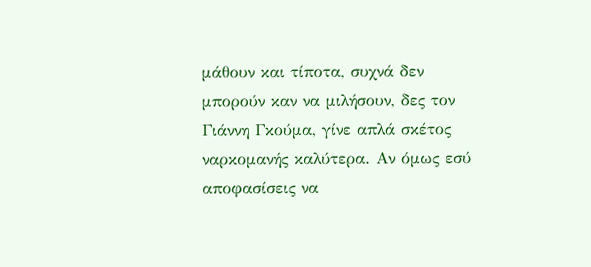μάθουν και τίποτα, συχνά δεν μπορούν καν να μιλήσουν, δες τον Γιάννη Γκούμα, γίνε απλά σκέτος ναρκομανής καλύτερα. Αν όμως εσύ αποφασίσεις να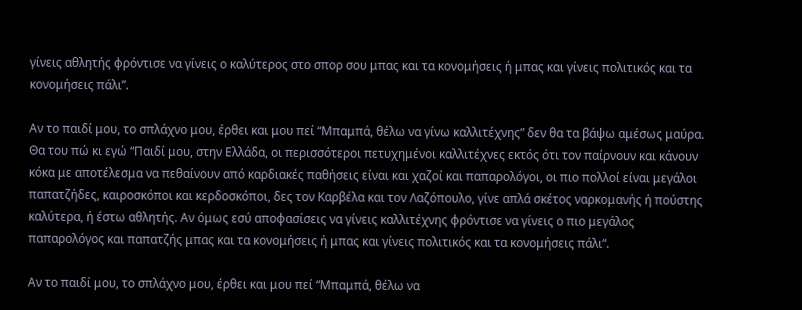γίνεις αθλητής φρόντισε να γίνεις ο καλύτερος στο σπορ σου μπας και τα κονομήσεις ή μπας και γίνεις πολιτικός και τα κονομήσεις πάλι”.

Αν το παιδί μου, το σπλάχνο μου, έρθει και μου πεί “Μπαμπά, θέλω να γίνω καλλιτέχνης” δεν θα τα βάψω αμέσως μαύρα. Θα του πώ κι εγώ “Παιδί μου, στην Ελλάδα, οι περισσότεροι πετυχημένοι καλλιτέχνες εκτός ότι τον παίρνουν και κάνουν κόκα με αποτέλεσμα να πεθαίνουν από καρδιακές παθήσεις είναι και χαζοί και παπαρολόγοι, οι πιο πολλοί είναι μεγάλοι παπατζήδες, καιροσκόποι και κερδοσκόποι, δες τον Καρβέλα και τον Λαζόπουλο, γίνε απλά σκέτος ναρκομανής ή πούστης καλύτερα, ή έστω αθλητής. Αν όμως εσύ αποφασίσεις να γίνεις καλλιτέχνης φρόντισε να γίνεις ο πιο μεγάλος παπαρολόγος και παπατζής μπας και τα κονομήσεις ή μπας και γίνεις πολιτικός και τα κονομήσεις πάλι“.

Αν το παιδί μου, το σπλάχνο μου, έρθει και μου πεί “Μπαμπά, θέλω να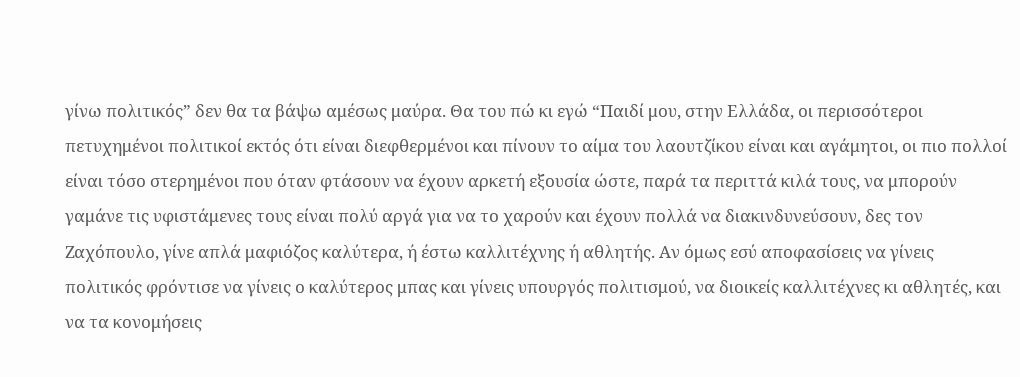γίνω πολιτικός” δεν θα τα βάψω αμέσως μαύρα. Θα του πώ κι εγώ “Παιδί μου, στην Ελλάδα, οι περισσότεροι πετυχημένοι πολιτικοί εκτός ότι είναι διεφθερμένοι και πίνουν το αίμα του λαουτζίκου είναι και αγάμητοι, οι πιο πολλοί είναι τόσο στερημένοι που όταν φτάσουν να έχουν αρκετή εξουσία ώστε, παρά τα περιττά κιλά τους, να μπορούν γαμάνε τις υφιστάμενες τους είναι πολύ αργά για να το χαρούν και έχουν πολλά να διακινδυνεύσουν, δες τον Ζαχόπουλο, γίνε απλά μαφιόζος καλύτερα, ή έστω καλλιτέχνης ή αθλητής. Αν όμως εσύ αποφασίσεις να γίνεις πολιτικός φρόντισε να γίνεις ο καλύτερος μπας και γίνεις υπουργός πολιτισμού, να διοικείς καλλιτέχνες κι αθλητές, και να τα κονομήσεις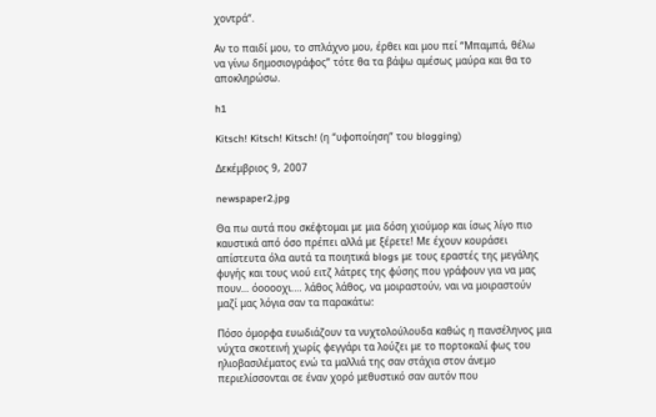χοντρά“.

Αν το παιδί μου, το σπλάχνο μου, έρθει και μου πεί “Μπαμπά, θέλω να γίνω δημοσιογράφος” τότε θα τα βάψω αμέσως μαύρα και θα το αποκληρώσω.

h1

Kitsch! Kitsch! Kitsch! (η “υφοποίηση” του blogging)

Δεκέμβριος 9, 2007

newspaper2.jpg

Θα πω αυτά που σκέφτομαι με μια δόση χιούμορ και ίσως λίγο πιο καυστικά από όσο πρέπει αλλά με ξέρετε! Με έχουν κουράσει απίστευτα όλα αυτά τα ποιητικά blogs με τους εραστές της μεγάλης φυγής και τους νιού ειτζ λάτρες της φύσης που γράφουν για να μας πουν… όοοοοχι.… λάθος λάθος, να μοιραστούν, ναι να μοιραστούν μαζί μας λόγια σαν τα παρακάτω:

Πόσο όμορφα ευωδιάζουν τα νυχτολούλουδα καθώς η πανσέληνος μια νύχτα σκοτεινή χωρίς φεγγάρι τα λούζει με το πορτοκαλί φως του ηλιοβασιλέματος ενώ τα μαλλιά της σαν στάχια στον άνεμο περιελίσσονται σε έναν χορό μεθυστικό σαν αυτόν που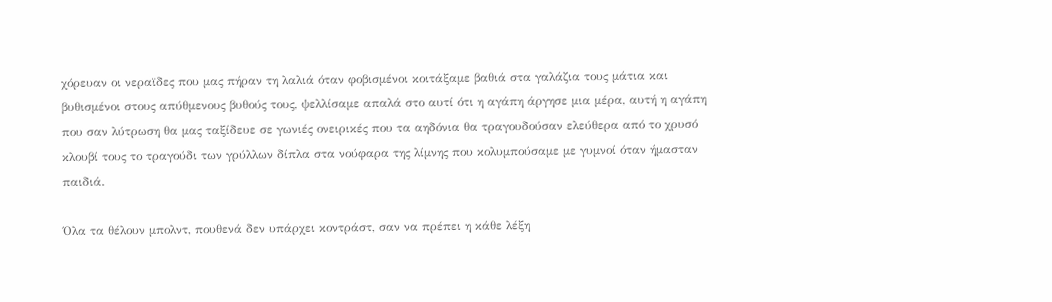χόρευαν οι νεραϊδες που μας πήραν τη λαλιά όταν φοβισμένοι κοιτάξαμε βαθιά στα γαλάζια τους μάτια και βυθισμένοι στους απύθμενους βυθούς τους, ψελλίσαμε απαλά στο αυτί ότι η αγάπη άργησε μια μέρα, αυτή η αγάπη που σαν λύτρωση θα μας ταξίδευε σε γωνιές ονειρικές που τα αηδόνια θα τραγουδούσαν ελεύθερα από το χρυσό κλουβί τους το τραγούδι των γρύλλων δίπλα στα νούφαρα της λίμνης που κολυμπούσαμε με γυμνοί όταν ήμασταν παιδιά.

Όλα τα θέλουν μπολντ, πουθενά δεν υπάρχει κοντράστ, σαν να πρέπει η κάθε λέξη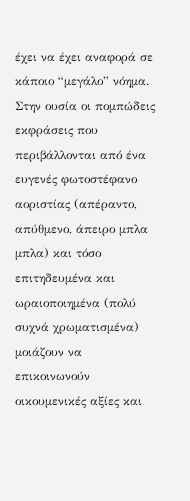έχει να έχει αναφορά σε κάποιο “μεγάλο” νόημα. Στην ουσία οι πομπώδεις εκφράσεις που περιβάλλονται από ένα ευγενές φωτοστέφανο αοριστίας (απέραντο, απύθμενο, άπειρο μπλα μπλα) και τόσο επιτηδευμένα και ωραιοποιημένα (πολύ συχνά χρωματισμένα) μοιάζουν να επικοινωνούν οικουμενικές αξίες και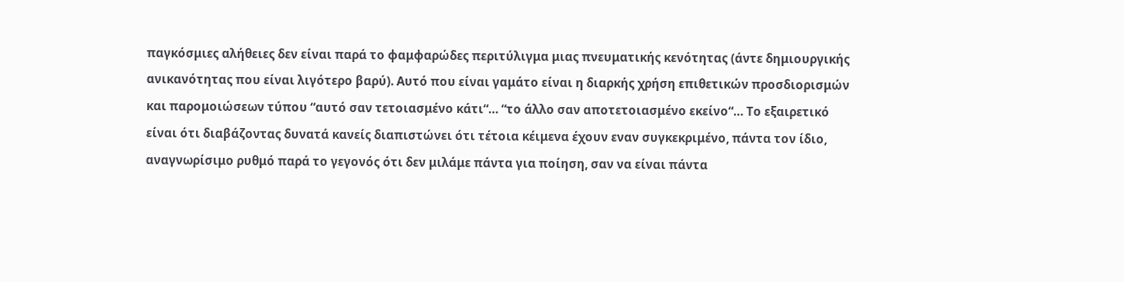παγκόσμιες αλήθειες δεν είναι παρά το φαμφαρώδες περιτύλιγμα μιας πνευματικής κενότητας (άντε δημιουργικής ανικανότητας που είναι λιγότερο βαρύ). Αυτό που είναι γαμάτο είναι η διαρκής χρήση επιθετικών προσδιορισμών και παρομοιώσεων τύπου “αυτό σαν τετοιασμένο κάτι“… “το άλλο σαν αποτετοιασμένο εκείνο“… Το εξαιρετικό είναι ότι διαβάζοντας δυνατά κανείς διαπιστώνει ότι τέτοια κέιμενα έχουν εναν συγκεκριμένο, πάντα τον ίδιο, αναγνωρίσιμο ρυθμό παρά το γεγονός ότι δεν μιλάμε πάντα για ποίηση, σαν να είναι πάντα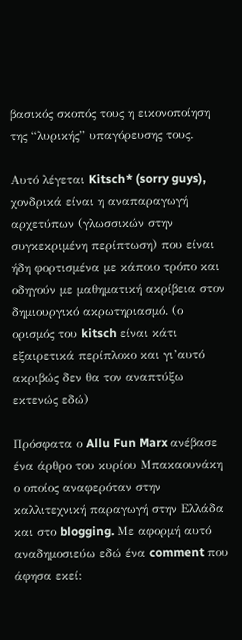βασικός σκοπός τους η εικονοποίηση της “λυρικής” υπαγόρευσης τους.

Αυτό λέγεται Kitsch* (sorry guys), χονδρικά είναι η αναπαραγωγή αρχετύπων (γλωσσικών στην συγκεκριμένη περίπτωση) που είναι ήδη φορτισμένα με κάποιο τρόπο και οδηγούν με μαθηματική ακρίβεια στον δημιουργικό ακρωτηριασμό. (ο ορισμός του kitsch είναι κάτι εξαιρετικά περίπλοκο και γι’αυτό ακριβώς δεν θα τον αναπτύξω εκτενώς εδώ)

Πρόσφατα ο Allu Fun Marx ανέβασε ένα άρθρο του κυρίου Μπακαουνάκη ο οποίος αναφερόταν στην καλλιτεχνική παραγωγή στην Ελλάδα και στο blogging. Με αφορμή αυτό αναδημοσιεύω εδώ ένα comment που άφησα εκεί: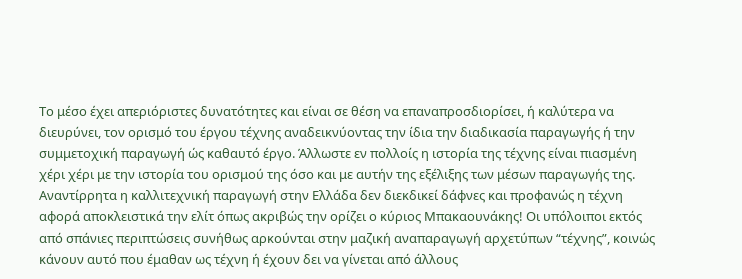Το μέσο έχει απεριόριστες δυνατότητες και είναι σε θέση να επαναπροσδιορίσει, ή καλύτερα να διευρύνει, τον ορισμό του έργου τέχνης αναδεικνύοντας την ίδια την διαδικασία παραγωγής ή την συμμετοχική παραγωγή ώς καθαυτό έργο. Άλλωστε εν πολλοίς η ιστορία της τέχνης είναι πιασμένη χέρι χέρι με την ιστορία του ορισμού της όσο και με αυτήν της εξέλιξης των μέσων παραγωγής της. Αναντίρρητα η καλλιτεχνική παραγωγή στην Ελλάδα δεν διεκδικεί δάφνες και προφανώς η τέχνη αφορά αποκλειστικά την ελίτ όπως ακριβώς την ορίζει ο κύριος Μπακαουνάκης! Οι υπόλοιποι εκτός από σπάνιες περιπτώσεις συνήθως αρκούνται στην μαζική αναπαραγωγή αρχετύπων “τέχνης”, κοινώς κάνουν αυτό που έμαθαν ως τέχνη ή έχουν δει να γίνεται από άλλους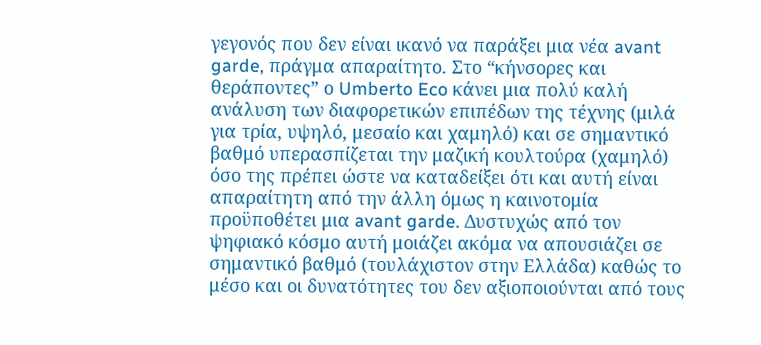γεγονός που δεν είναι ικανό να παράξει μια νέα avant garde, πράγμα απαραίτητο. Στο “κήνσορες και θεράποντες” ο Umberto Eco κάνει μια πολύ καλή ανάλυση των διαφορετικών επιπέδων της τέχνης (μιλά για τρία, υψηλό, μεσαίο και χαμηλό) και σε σημαντικό βαθμό υπερασπίζεται την μαζική κουλτούρα (χαμηλό) όσο της πρέπει ώστε να καταδείξει ότι και αυτή είναι απαραίτητη από την άλλη όμως η καινοτομία προϋποθέτει μια avant garde. Δυστυχώς από τον ψηφιακό κόσμο αυτή μοιάζει ακόμα να απουσιάζει σε σημαντικό βαθμό (τουλάχιστον στην Ελλάδα) καθώς το μέσο και οι δυνατότητες του δεν αξιοποιούνται από τους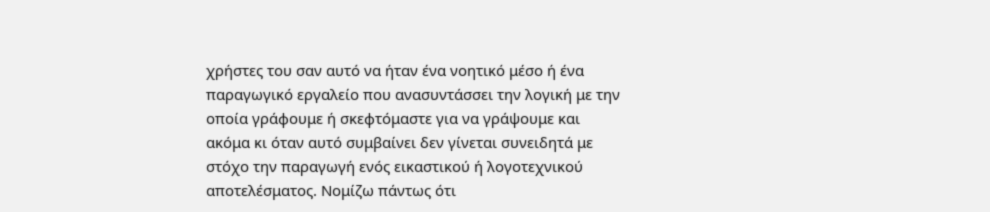χρήστες του σαν αυτό να ήταν ένα νοητικό μέσο ή ένα παραγωγικό εργαλείο που ανασυντάσσει την λογική με την οποία γράφουμε ή σκεφτόμαστε για να γράψουμε και ακόμα κι όταν αυτό συμβαίνει δεν γίνεται συνειδητά με στόχο την παραγωγή ενός εικαστικού ή λογοτεχνικού αποτελέσματος. Νομίζω πάντως ότι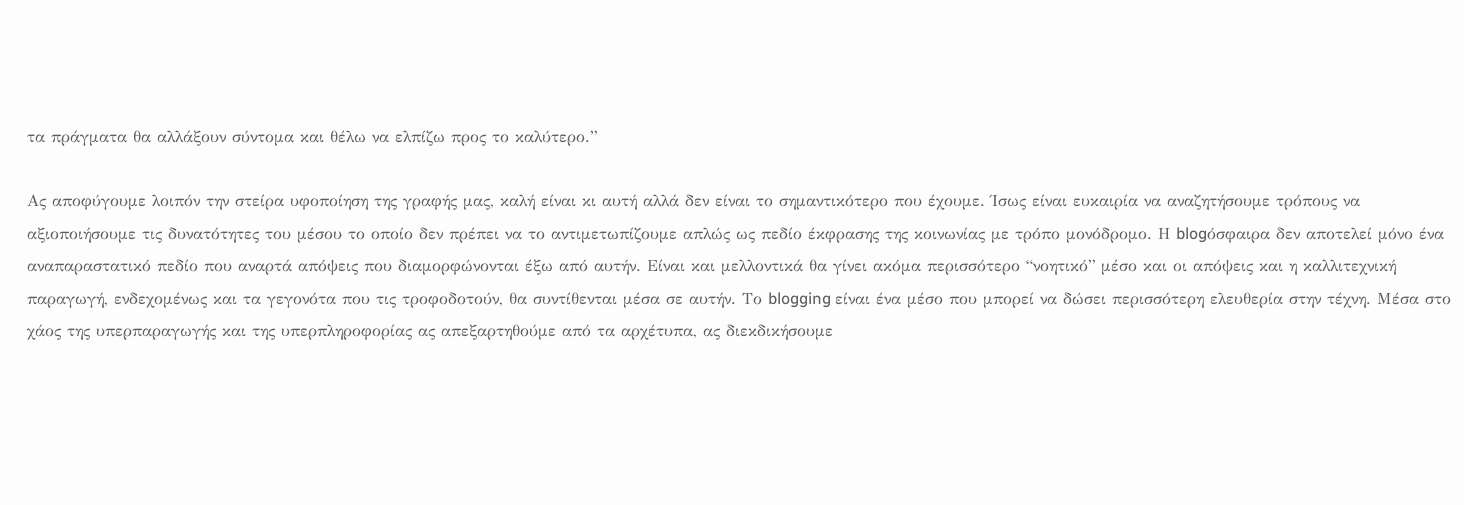τα πράγματα θα αλλάξουν σύντομα και θέλω να ελπίζω προς το καλύτερο.”

Ας αποφύγουμε λοιπόν την στείρα υφοποίηση της γραφής μας, καλή είναι κι αυτή αλλά δεν είναι το σημαντικότερο που έχουμε. Ίσως είναι ευκαιρία να αναζητήσουμε τρόπους να αξιοποιήσουμε τις δυνατότητες του μέσου το οποίο δεν πρέπει να το αντιμετωπίζουμε απλώς ως πεδίο έκφρασης της κοινωνίας με τρόπο μονόδρομο. Η blogόσφαιρα δεν αποτελεί μόνο ένα αναπαραστατικό πεδίο που αναρτά απόψεις που διαμορφώνονται έξω από αυτήν. Είναι και μελλοντικά θα γίνει ακόμα περισσότερο “νοητικό” μέσο και οι απόψεις και η καλλιτεχνική παραγωγή, ενδεχομένως και τα γεγονότα που τις τροφοδοτούν, θα συντίθενται μέσα σε αυτήν. Το blogging είναι ένα μέσο που μπορεί να δώσει περισσότερη ελευθερία στην τέχνη. Μέσα στο χάος της υπερπαραγωγής και της υπερπληροφορίας ας απεξαρτηθούμε από τα αρχέτυπα, ας διεκδικήσουμε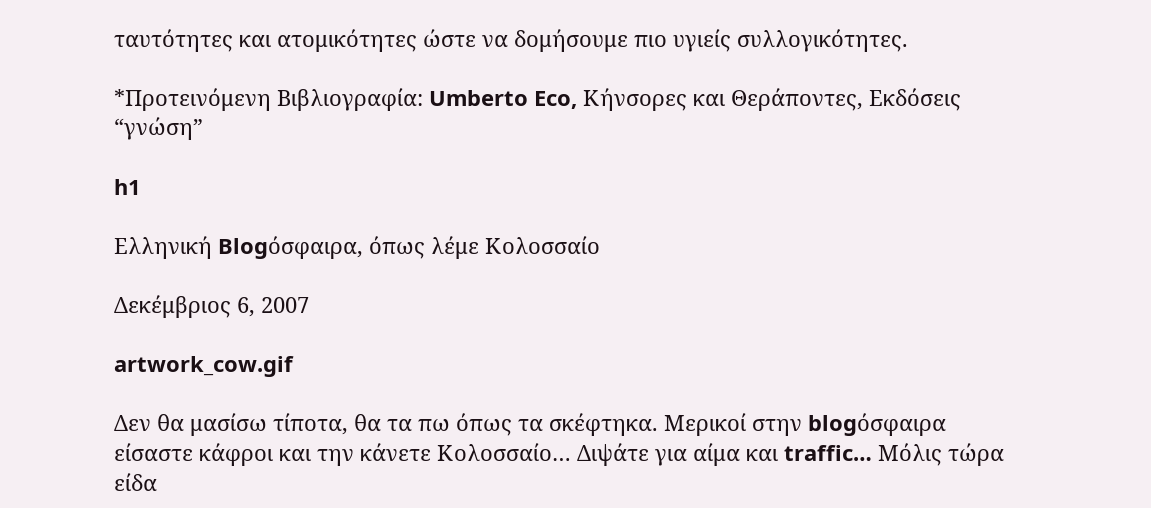ταυτότητες και ατομικότητες ώστε να δομήσουμε πιο υγιείς συλλογικότητες.

*Προτεινόμενη Βιβλιογραφία: Umberto Eco, Κήνσορες και Θεράποντες, Εκδόσεις “γνώση”

h1

Ελληνική Blogόσφαιρα, όπως λέμε Κολοσσαίο

Δεκέμβριος 6, 2007

artwork_cow.gif

Δεν θα μασίσω τίποτα, θα τα πω όπως τα σκέφτηκα. Μερικοί στην blogόσφαιρα είσαστε κάφροι και την κάνετε Κολοσσαίο… Διψάτε για αίμα και traffic… Μόλις τώρα είδα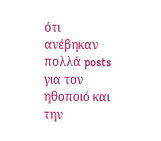ότι ανέβηκαν πολλά posts για τον ηθοποιό και την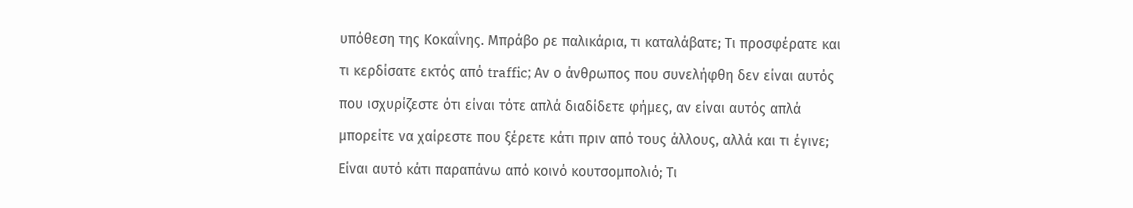υπόθεση της Κοκαΐνης. Μπράβο ρε παλικάρια, τι καταλάβατε; Τι προσφέρατε και τι κερδίσατε εκτός από traffic; Αν ο άνθρωπος που συνελήφθη δεν είναι αυτός που ισχυρίζεστε ότι είναι τότε απλά διαδίδετε φήμες, αν είναι αυτός απλά μπορείτε να χαίρεστε που ξέρετε κάτι πριν από τους άλλους, αλλά και τι έγινε; Είναι αυτό κάτι παραπάνω από κοινό κουτσομπολιό; Τι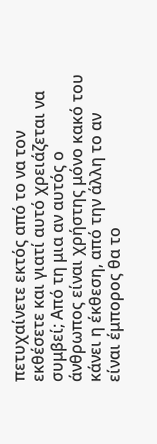πετυχαίνετε εκτός από το να τον εκθέσετε και γιατί αυτό χρειάζεται να συμβεί; Από τη μια αν αυτός ο άνθρωπος είναι χρήστης μόνο κακό του κάνει η έκθεση, από την άλλη το αν είναι έμπορος θα το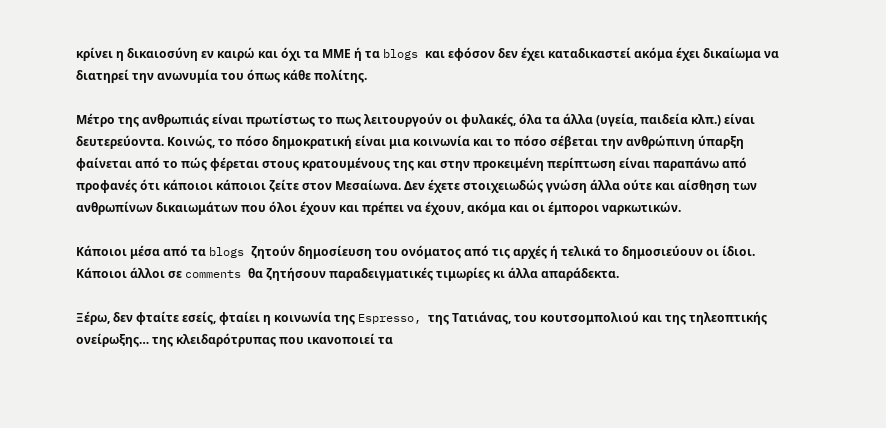κρίνει η δικαιοσύνη εν καιρώ και όχι τα ΜΜΕ ή τα blogs και εφόσον δεν έχει καταδικαστεί ακόμα έχει δικαίωμα να διατηρεί την ανωνυμία του όπως κάθε πολίτης.

Μέτρο της ανθρωπιάς είναι πρωτίστως το πως λειτουργούν οι φυλακές, όλα τα άλλα (υγεία, παιδεία κλπ.) είναι δευτερεύοντα. Κοινώς, το πόσο δημοκρατική είναι μια κοινωνία και το πόσο σέβεται την ανθρώπινη ύπαρξη φαίνεται από το πώς φέρεται στους κρατουμένους της και στην προκειμένη περίπτωση είναι παραπάνω από προφανές ότι κάποιοι κάποιοι ζείτε στον Μεσαίωνα. Δεν έχετε στοιχειωδώς γνώση άλλα ούτε και αίσθηση των ανθρωπίνων δικαιωμάτων που όλοι έχουν και πρέπει να έχουν, ακόμα και οι έμποροι ναρκωτικών.

Κάποιοι μέσα από τα blogs ζητούν δημοσίευση του ονόματος από τις αρχές ή τελικά το δημοσιεύουν οι ίδιοι. Κάποιοι άλλοι σε comments θα ζητήσουν παραδειγματικές τιμωρίες κι άλλα απαράδεκτα.

Ξέρω, δεν φταίτε εσείς, φταίει η κοινωνία της Espresso, της Τατιάνας, του κουτσομπολιού και της τηλεοπτικής ονείρωξης… της κλειδαρότρυπας που ικανοποιεί τα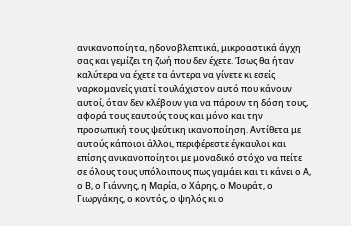ανικανοποίητα, ηδονοβλεπτικά, μικροαστικά άγχη σας και γεμίζει τη ζωή που δεν έχετε. Ίσως θα ήταν καλύτερα να έχετε τα άντερα να γίνετε κι εσείς ναρκομανείς γιατί τουλάχιστον αυτό που κάνουν αυτοί, όταν δεν κλέβουν για να πάρουν τη δόση τους, αφορά τους εαυτούς τους και μόνο και την προσωπική τους ψεύτικη ικανοποίηση. Αντίθετα με αυτούς κάποιοι άλλοι, περιφέρεστε έγκαυλοι και επίσης ανικανοποίητοι με μοναδικό στόχο να πείτε σε όλους τους υπόλοιπους πως γαμάει και τι κάνει ο Α, ο Β, ο Γιάννης, η Μαρία, ο Χάρης, ο Μουράτ, ο Γιωργάκης, ο κοντός, ο ψηλός κι ο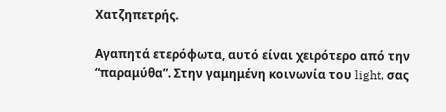Χατζηπετρής.

Αγαπητά ετερόφωτα, αυτό είναι χειρότερο από την “παραμύθα”. Στην γαμημένη κοινωνία του light, σας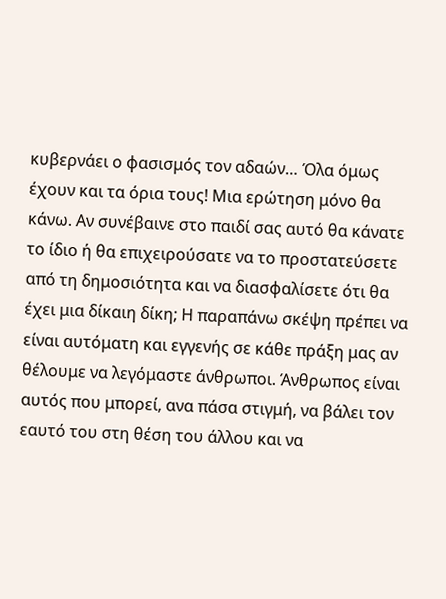κυβερνάει ο φασισμός τον αδαών… Όλα όμως έχουν και τα όρια τους! Μια ερώτηση μόνο θα κάνω. Αν συνέβαινε στο παιδί σας αυτό θα κάνατε το ίδιο ή θα επιχειρούσατε να το προστατεύσετε από τη δημοσιότητα και να διασφαλίσετε ότι θα έχει μια δίκαιη δίκη; Η παραπάνω σκέψη πρέπει να είναι αυτόματη και εγγενής σε κάθε πράξη μας αν θέλουμε να λεγόμαστε άνθρωποι. Άνθρωπος είναι αυτός που μπορεί, ανα πάσα στιγμή, να βάλει τον εαυτό του στη θέση του άλλου και να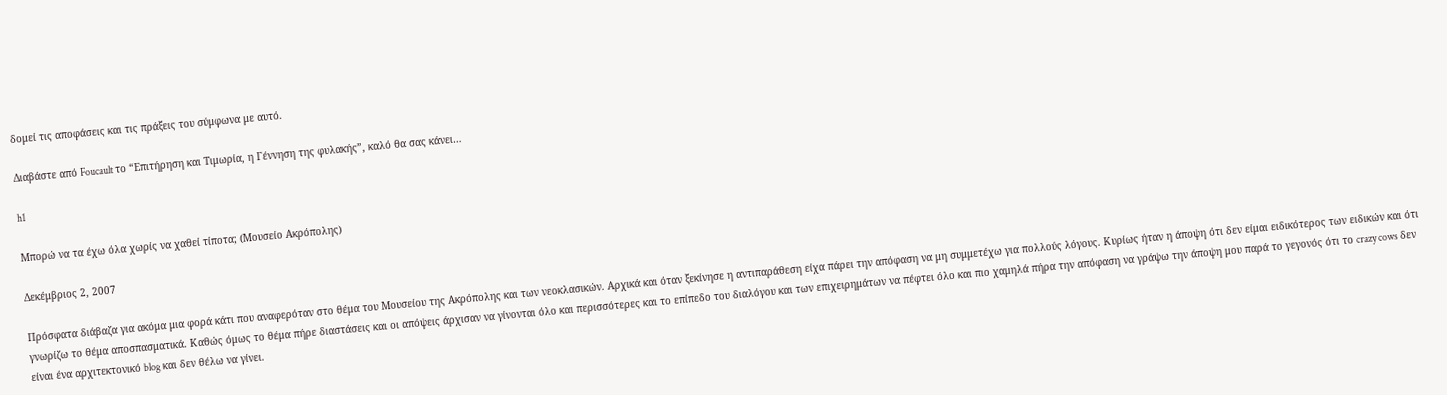δομεί τις αποφάσεις και τις πράξεις του σύμφωνα με αυτό.

Διαβάστε από Foucault το “Επιτήρηση και Τιμωρία, η Γέννηση της φυλακής”, καλό θα σας κάνει…

h1

Μπορώ να τα έχω όλα χωρίς να χαθεί τίποτα; (Μουσείο Ακρόπολης)

Δεκέμβριος 2, 2007

Πρόσφατα διάβαζα για ακόμα μια φορά κάτι που αναφερόταν στο θέμα του Μουσείου της Ακρόπολης και των νεοκλασικών. Αρχικά και όταν ξεκίνησε η αντιπαράθεση είχα πάρει την απόφαση να μη συμμετέχω για πολλούς λόγους. Κυρίως ήταν η άποψη ότι δεν είμαι ειδικότερος των ειδικών και ότι γνωρίζω το θέμα αποσπασματικά. Καθώς όμως το θέμα πήρε διαστάσεις και οι απόψεις άρχισαν να γίνονται όλο και περισσότερες και το επίπεδο του διαλόγου και των επιχειρημάτων να πέφτει όλο και πιο χαμηλά πήρα την απόφαση να γράψω την άποψη μου παρά το γεγονός ότι το crazy cows δεν είναι ένα αρχιτεκτονικό blog και δεν θέλω να γίνει.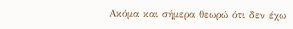Ακόμα και σήμερα θεωρώ ότι δεν έχω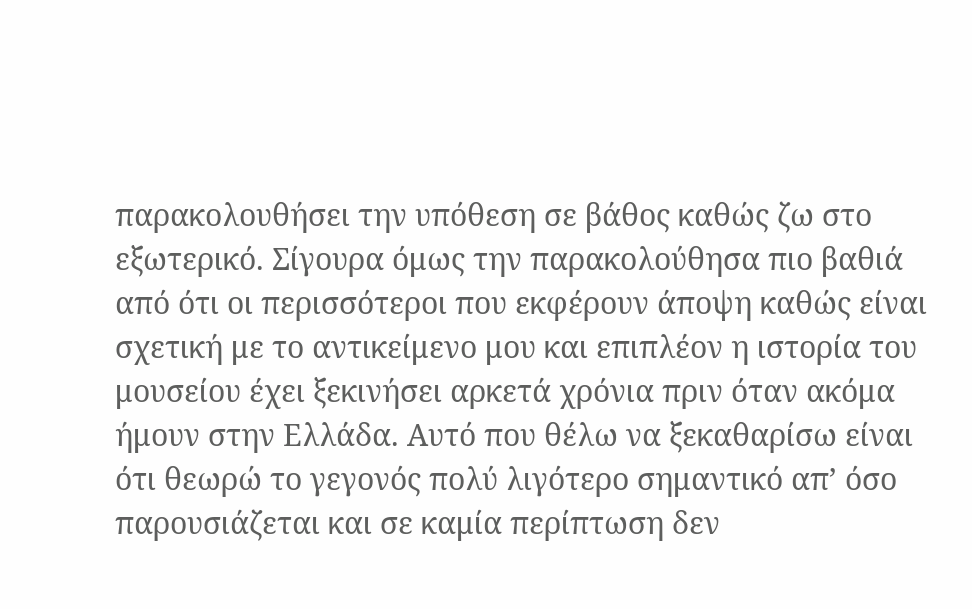παρακολουθήσει την υπόθεση σε βάθος καθώς ζω στο εξωτερικό. Σίγουρα όμως την παρακολούθησα πιο βαθιά από ότι οι περισσότεροι που εκφέρουν άποψη καθώς είναι σχετική με το αντικείμενο μου και επιπλέον η ιστορία του μουσείου έχει ξεκινήσει αρκετά χρόνια πριν όταν ακόμα ήμουν στην Ελλάδα. Αυτό που θέλω να ξεκαθαρίσω είναι ότι θεωρώ το γεγονός πολύ λιγότερο σημαντικό απ’ όσο παρουσιάζεται και σε καμία περίπτωση δεν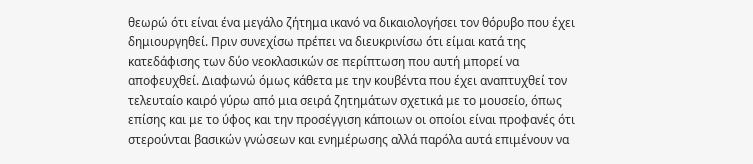θεωρώ ότι είναι ένα μεγάλο ζήτημα ικανό να δικαιολογήσει τον θόρυβο που έχει δημιουργηθεί. Πριν συνεχίσω πρέπει να διευκρινίσω ότι είμαι κατά της κατεδάφισης των δύο νεοκλασικών σε περίπτωση που αυτή μπορεί να αποφευχθεί. Διαφωνώ όμως κάθετα με την κουβέντα που έχει αναπτυχθεί τον τελευταίο καιρό γύρω από μια σειρά ζητημάτων σχετικά με το μουσείο, όπως επίσης και με το ύφος και την προσέγγιση κάποιων οι οποίοι είναι προφανές ότι στερούνται βασικών γνώσεων και ενημέρωσης αλλά παρόλα αυτά επιμένουν να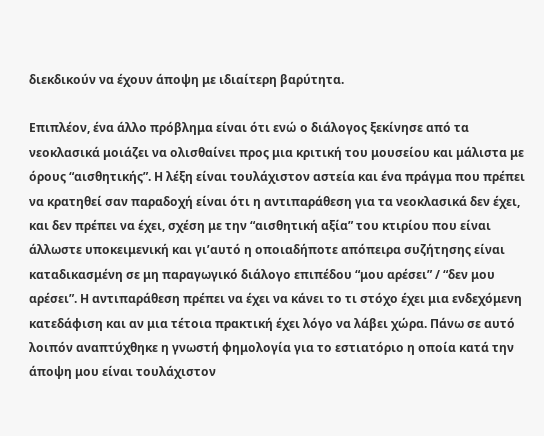διεκδικούν να έχουν άποψη με ιδιαίτερη βαρύτητα.

Επιπλέον, ένα άλλο πρόβλημα είναι ότι ενώ ο διάλογος ξεκίνησε από τα νεοκλασικά μοιάζει να ολισθαίνει προς μια κριτική του μουσείου και μάλιστα με όρους “αισθητικής”. Η λέξη είναι τουλάχιστον αστεία και ένα πράγμα που πρέπει να κρατηθεί σαν παραδοχή είναι ότι η αντιπαράθεση για τα νεοκλασικά δεν έχει, και δεν πρέπει να έχει, σχέση με την “αισθητική αξία” του κτιρίου που είναι άλλωστε υποκειμενική και γι’αυτό η οποιαδήποτε απόπειρα συζήτησης είναι καταδικασμένη σε μη παραγωγικό διάλογο επιπέδου “μου αρέσει” / “δεν μου αρέσει”. Η αντιπαράθεση πρέπει να έχει να κάνει το τι στόχο έχει μια ενδεχόμενη κατεδάφιση και αν μια τέτοια πρακτική έχει λόγο να λάβει χώρα. Πάνω σε αυτό λοιπόν αναπτύχθηκε η γνωστή φημολογία για το εστιατόριο η οποία κατά την άποψη μου είναι τουλάχιστον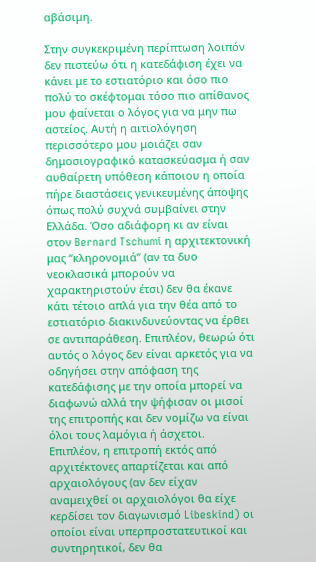αβάσιμη.

Στην συγκεκριμένη περίπτωση λοιπόν δεν πιστεύω ότι η κατεδάφιση έχει να κάνει με το εστιατόριο και όσο πιο πολύ το σκέφτομαι τόσο πιο απίθανος μου φαίνεται ο λόγος για να μην πω αστείος. Αυτή η αιτιολόγηση περισσότερο μου μοιάζει σαν δημοσιογραφικό κατασκεύασμα ή σαν αυθαίρετη υπόθεση κάποιου η οποία πήρε διαστάσεις γενικευμένης άποψης όπως πολύ συχνά συμβαίνει στην Ελλάδα. Όσο αδιάφορη κι αν είναι στον Bernard Tschumi η αρχιτεκτονική μας “κληρονομιά” (αν τα δυο νεοκλασικά μπορούν να χαρακτηριστούν έτσι) δεν θα έκανε κάτι τέτοιο απλά για την θέα από το εστιατόριο διακινδυνεύοντας να έρθει σε αντιπαράθεση. Επιπλέον, θεωρώ ότι αυτός ο λόγος δεν είναι αρκετός για να οδηγήσει στην απόφαση της κατεδάφισης με την οποία μπορεί να διαφωνώ αλλά την ψήφισαν οι μισοί της επιτροπής και δεν νομίζω να είναι όλοι τους λαμόγια ή άσχετοι. Επιπλέον, η επιτροπή εκτός από αρχιτέκτονες απαρτίζεται και από αρχαιολόγους (αν δεν είχαν αναμειχθεί οι αρχαιολόγοι θα είχε κερδίσει τον διαγωνισμό Libeskind) οι οποίοι είναι υπερπροστατευτικοί και συντηρητικοί, δεν θα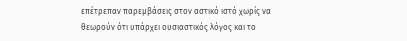επέτρεπαν παρεμβάσεις στον αστικό ιστό χωρίς να θεωρούν ότι υπάρχει ουσιαστικός λόγος και το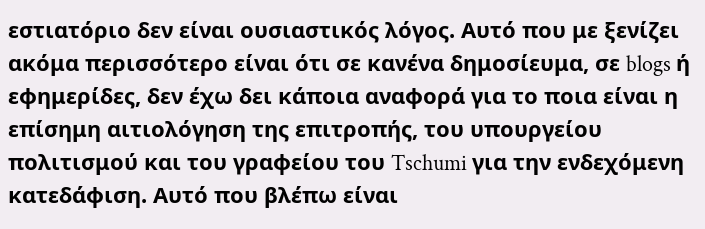εστιατόριο δεν είναι ουσιαστικός λόγος. Αυτό που με ξενίζει ακόμα περισσότερο είναι ότι σε κανένα δημοσίευμα, σε blogs ή εφημερίδες, δεν έχω δει κάποια αναφορά για το ποια είναι η επίσημη αιτιολόγηση της επιτροπής, του υπουργείου πολιτισμού και του γραφείου του Tschumi για την ενδεχόμενη κατεδάφιση. Αυτό που βλέπω είναι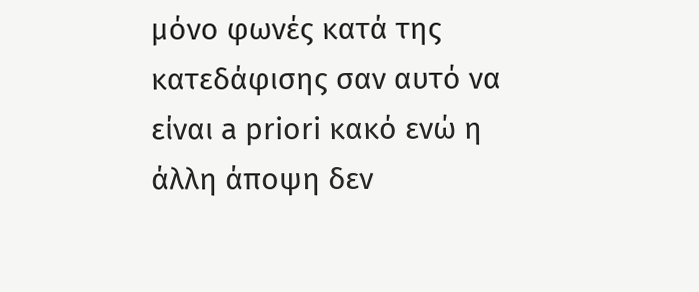μόνο φωνές κατά της κατεδάφισης σαν αυτό να είναι a priori κακό ενώ η άλλη άποψη δεν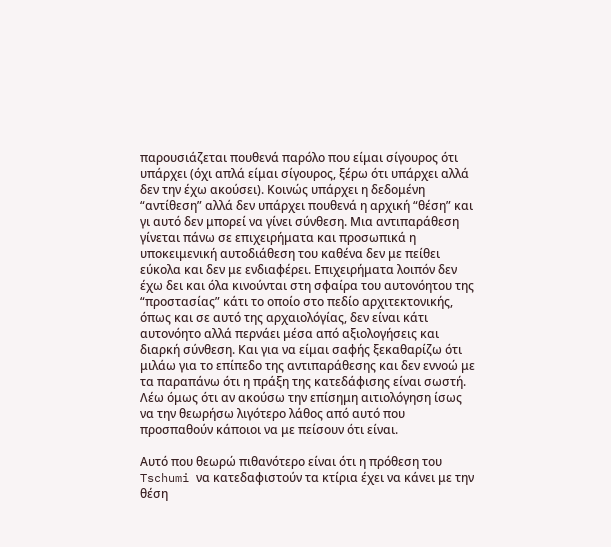παρουσιάζεται πουθενά παρόλο που είμαι σίγουρος ότι υπάρχει (όχι απλά είμαι σίγουρος, ξέρω ότι υπάρχει αλλά δεν την έχω ακούσει). Κοινώς υπάρχει η δεδομένη “αντίθεση” αλλά δεν υπάρχει πουθενά η αρχική “θέση” και γι αυτό δεν μπορεί να γίνει σύνθεση. Μια αντιπαράθεση γίνεται πάνω σε επιχειρήματα και προσωπικά η υποκειμενική αυτοδιάθεση του καθένα δεν με πείθει εύκολα και δεν με ενδιαφέρει. Επιχειρήματα λοιπόν δεν έχω δει και όλα κινούνται στη σφαίρα του αυτονόητου της “προστασίας” κάτι το οποίο στο πεδίο αρχιτεκτονικής, όπως και σε αυτό της αρχαιολόγίας, δεν είναι κάτι αυτονόητο αλλά περνάει μέσα από αξιολογήσεις και διαρκή σύνθεση. Και για να είμαι σαφής ξεκαθαρίζω ότι μιλάω για το επίπεδο της αντιπαράθεσης και δεν εννοώ με τα παραπάνω ότι η πράξη της κατεδάφισης είναι σωστή. Λέω όμως ότι αν ακούσω την επίσημη αιτιολόγηση ίσως να την θεωρήσω λιγότερο λάθος από αυτό που προσπαθούν κάποιοι να με πείσουν ότι είναι.

Αυτό που θεωρώ πιθανότερο είναι ότι η πρόθεση του Tschumi να κατεδαφιστούν τα κτίρια έχει να κάνει με την θέση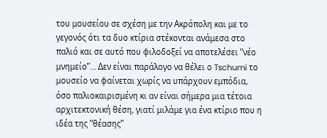του μουσείου σε σχέση με την Ακρόπολη και με το γεγονός ότι τα δυο κτίρια στέκονται ανάμεσα στο παλιό και σε αυτό που φιλοδοξεί να αποτελέσει “νέο μνημείο”… Δεν είναι παράλογο να θέλει ο Tschumi το μουσείο να φαίνεται χωρίς να υπάρχουν εμπόδια, όσο παλιοκαιρισμένη κι αν είναι σήμερα μια τέτοια αρχιτεκτονική θέση, γιατί μιλάμε για ένα κτίριο που η ιδέα της “θέασης”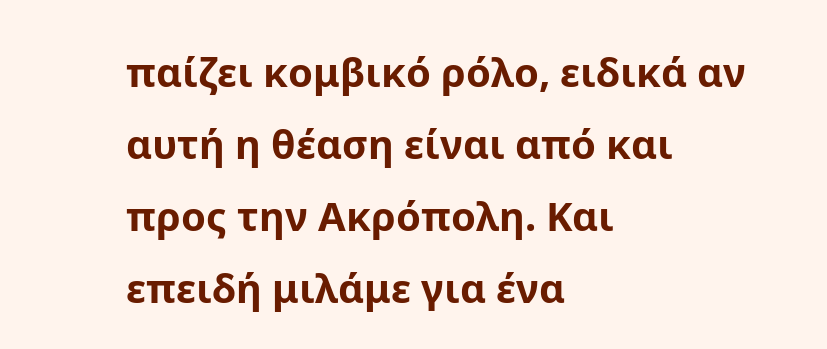παίζει κομβικό ρόλο, ειδικά αν αυτή η θέαση είναι από και προς την Ακρόπολη. Και επειδή μιλάμε για ένα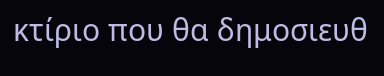κτίριο που θα δημοσιευθ